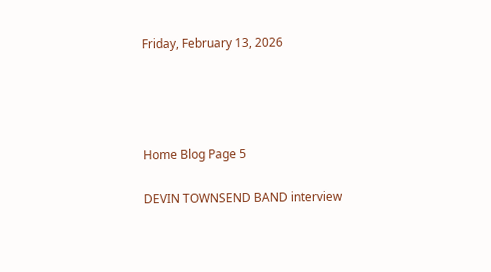Friday, February 13, 2026




Home Blog Page 5

DEVIN TOWNSEND BAND interview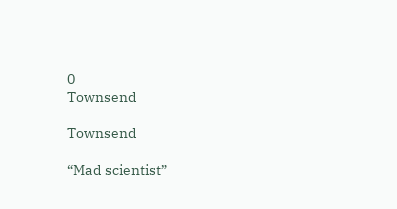0
Townsend

Townsend

“Mad scientist”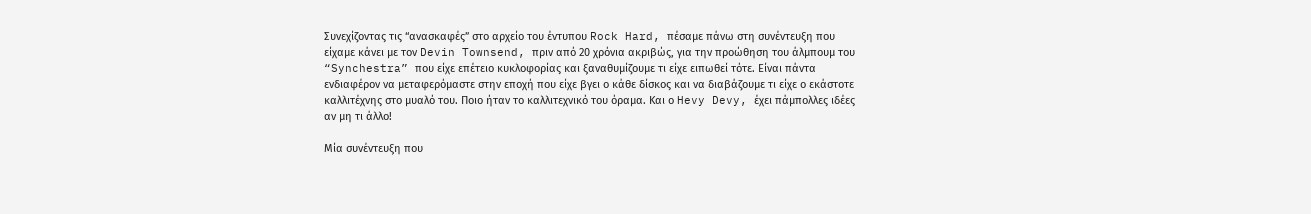Συνεχίζοντας τις “ανασκαφές” στο αρχείο του έντυπου Rock Hard, πέσαμε πάνω στη συνέντευξη που είχαμε κάνει με τον Devin Townsend, πριν από 20 χρόνια ακριβώς, για την προώθηση του άλμπουμ του “Synchestra” που είχε επέτειο κυκλοφορίας και ξαναθυμίζουμε τι είχε ειπωθεί τότε. Είναι πάντα ενδιαφέρον να μεταφερόμαστε στην εποχή που είχε βγει ο κάθε δίσκος και να διαβάζουμε τι είχε ο εκάστοτε καλλιτέχνης στο μυαλό του. Ποιο ήταν το καλλιτεχνικό του όραμα. Και ο Hevy Devy, έχει πάμπολλες ιδέες αν μη τι άλλο!

Μία συνέντευξη που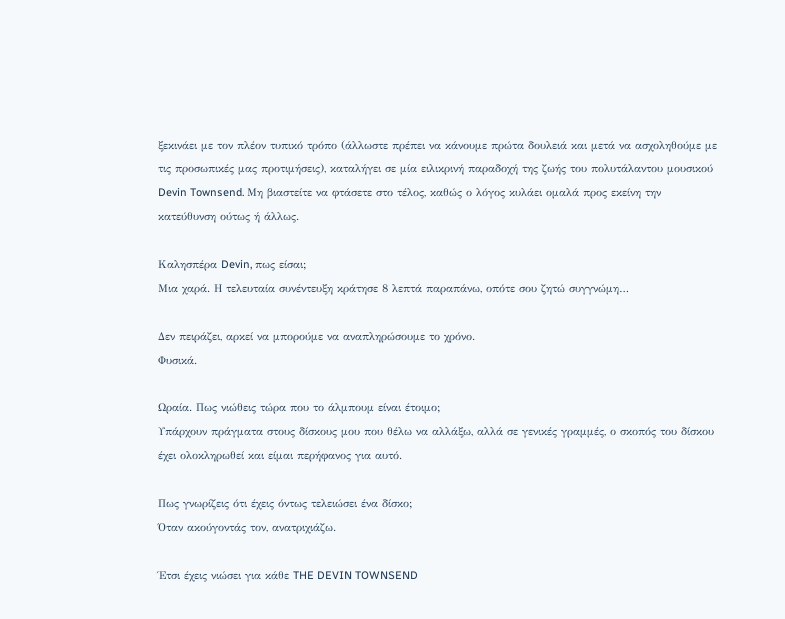ξεκινάει με τον πλέον τυπικό τρόπο (άλλωστε πρέπει να κάνουμε πρώτα δουλειά και μετά να ασχοληθούμε με τις προσωπικές μας προτιμήσεις), καταλήγει σε μία ειλικρινή παραδοχή της ζωής του πολυτάλαντου μουσικού Devin Townsend. Μη βιαστείτε να φτάσετε στο τέλος, καθώς ο λόγος κυλάει ομαλά προς εκείνη την κατεύθυνση ούτως ή άλλως.

Καλησπέρα Devin, πως είσαι;
Μια χαρά. Η τελευταία συνέντευξη κράτησε 8 λεπτά παραπάνω, οπότε σου ζητώ συγγνώμη…

Δεν πειράζει, αρκεί να μπορούμε να αναπληρώσουμε το χρόνο.
Φυσικά.

Ωραία. Πως νιώθεις τώρα που το άλμπουμ είναι έτοιμο;
Υπάρχουν πράγματα στους δίσκους μου που θέλω να αλλάξω, αλλά σε γενικές γραμμές, ο σκοπός του δίσκου έχει ολοκληρωθεί και είμαι περήφανος για αυτό.

Πως γνωρίζεις ότι έχεις όντως τελειώσει ένα δίσκο;
Όταν ακούγοντάς τον, ανατριχιάζω.

Έτσι έχεις νιώσει για κάθε THE DEVIN TOWNSEND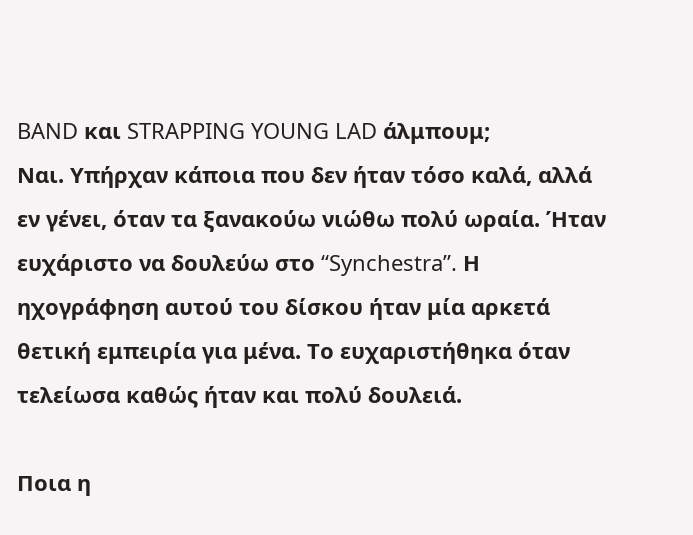BAND και STRAPPING YOUNG LAD άλμπουμ;
Ναι. Υπήρχαν κάποια που δεν ήταν τόσο καλά, αλλά εν γένει, όταν τα ξανακούω νιώθω πολύ ωραία. Ήταν ευχάριστο να δουλεύω στο “Synchestra”. Η ηχογράφηση αυτού του δίσκου ήταν μία αρκετά θετική εμπειρία για μένα. Το ευχαριστήθηκα όταν τελείωσα καθώς ήταν και πολύ δουλειά.

Ποια η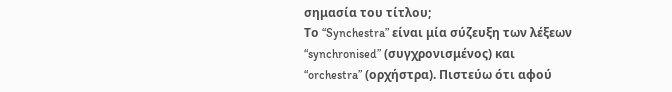σημασία του τίτλου;
Το “Synchestra” είναι μία σύζευξη των λέξεων “synchronised” (συγχρονισμένος) και “orchestra” (ορχήστρα). Πιστεύω ότι αφού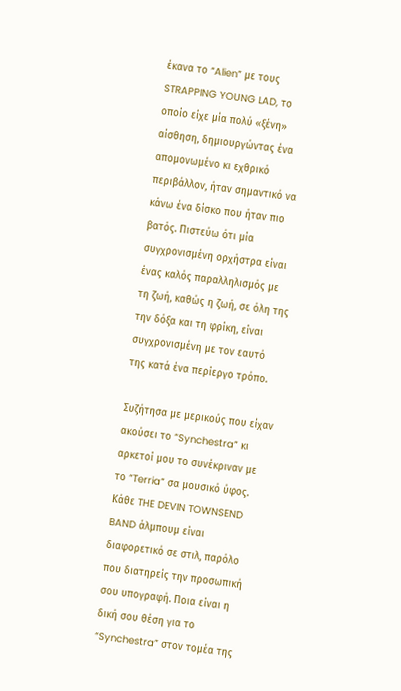έκανα το “Alien” με τους STRAPPING YOUNG LAD, το οποίο είχε μία πολύ «ξένη» αίσθηση, δημιουργώντας ένα απομονωμένο κι εχθρικό περιβάλλον, ήταν σημαντικό να κάνω ένα δίσκο που ήταν πιο βατός. Πιστεύω ότι μία συγχρονισμένη ορχήστρα είναι ένας καλός παραλληλισμός με τη ζωή, καθώς η ζωή, σε όλη της την δόξα και τη φρίκη, είναι συγχρονισμένη με τον εαυτό της κατά ένα περίεργο τρόπο.

Συζήτησα με μερικούς που είχαν ακούσει το “Synchestra” κι αρκετοί μου το συνέκριναν με το “Terria” σα μουσικό ύφος. Κάθε THE DEVIN TOWNSEND BAND άλμπουμ είναι διαφορετικό σε στιλ, παρόλο που διατηρείς την προσωπική σου υπογραφή. Ποια είναι η δική σου θέση για το “Synchestra” στον τομέα της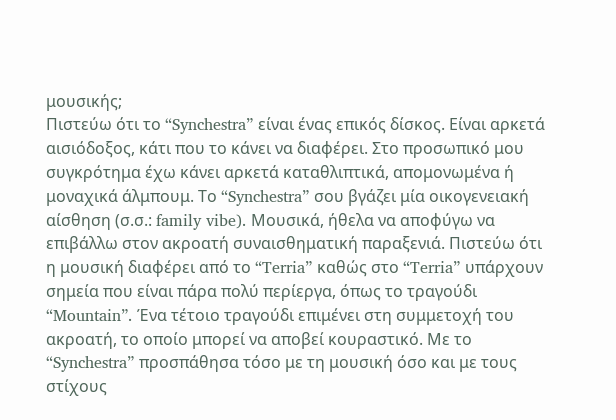μουσικής;
Πιστεύω ότι το “Synchestra” είναι ένας επικός δίσκος. Είναι αρκετά αισιόδοξος, κάτι που το κάνει να διαφέρει. Στο προσωπικό μου συγκρότημα έχω κάνει αρκετά καταθλιπτικά, απομονωμένα ή μοναχικά άλμπουμ. Το “Synchestra” σου βγάζει μία οικογενειακή αίσθηση (σ.σ.: family vibe). Μουσικά, ήθελα να αποφύγω να επιβάλλω στον ακροατή συναισθηματική παραξενιά. Πιστεύω ότι η μουσική διαφέρει από το “Terria” καθώς στο “Terria” υπάρχουν σημεία που είναι πάρα πολύ περίεργα, όπως το τραγούδι “Mountain”. Ένα τέτοιο τραγούδι επιμένει στη συμμετοχή του ακροατή, το οποίο μπορεί να αποβεί κουραστικό. Με το “Synchestra” προσπάθησα τόσο με τη μουσική όσο και με τους στίχους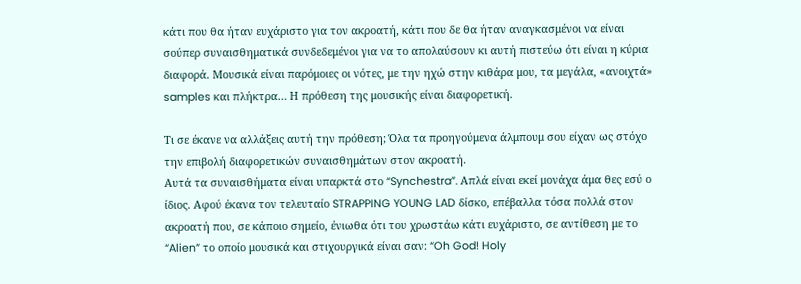κάτι που θα ήταν ευχάριστο για τον ακροατή, κάτι που δε θα ήταν αναγκασμένοι να είναι σούπερ συναισθηματικά συνδεδεμένοι για να το απολαύσουν κι αυτή πιστεύω ότι είναι η κύρια διαφορά. Μουσικά είναι παρόμοιες οι νότες, με την ηχώ στην κιθάρα μου, τα μεγάλα, «ανοιχτά» samples και πλήκτρα… Η πρόθεση της μουσικής είναι διαφορετική.

Τι σε έκανε να αλλάξεις αυτή την πρόθεση; Όλα τα προηγούμενα άλμπουμ σου είχαν ως στόχο την επιβολή διαφορετικών συναισθημάτων στον ακροατή.
Αυτά τα συναισθήματα είναι υπαρκτά στο “Synchestra”. Απλά είναι εκεί μονάχα άμα θες εσύ ο ίδιος. Αφού έκανα τον τελευταίο STRAPPING YOUNG LAD δίσκο, επέβαλλα τόσα πολλά στον ακροατή που, σε κάποιο σημείο, ένιωθα ότι του χρωστάω κάτι ευχάριστο, σε αντίθεση με το “Alien” το οποίο μουσικά και στιχουργικά είναι σαν: “Oh God! Holy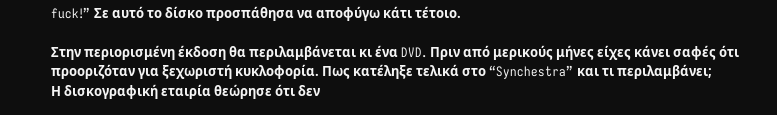fuck!” Σε αυτό το δίσκο προσπάθησα να αποφύγω κάτι τέτοιο.

Στην περιορισμένη έκδοση θα περιλαμβάνεται κι ένα DVD. Πριν από μερικούς μήνες είχες κάνει σαφές ότι προοριζόταν για ξεχωριστή κυκλοφορία. Πως κατέληξε τελικά στο “Synchestra” και τι περιλαμβάνει;
Η δισκογραφική εταιρία θεώρησε ότι δεν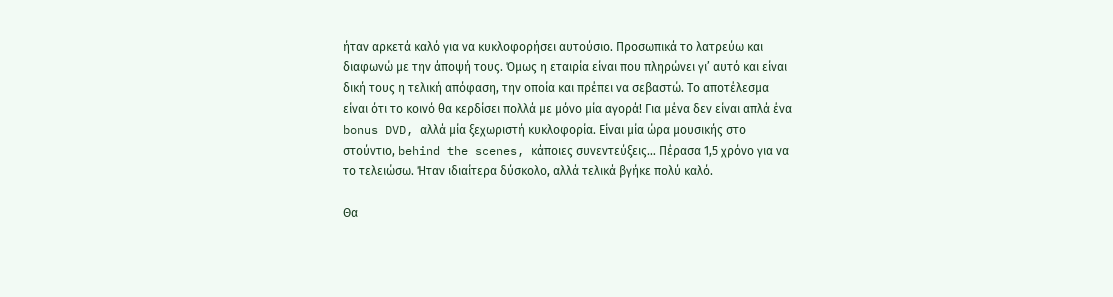ήταν αρκετά καλό για να κυκλοφορήσει αυτούσιο. Προσωπικά το λατρεύω και διαφωνώ με την άποψή τους. Όμως η εταιρία είναι που πληρώνει γι’ αυτό και είναι δική τους η τελική απόφαση, την οποία και πρέπει να σεβαστώ. Το αποτέλεσμα είναι ότι το κοινό θα κερδίσει πολλά με μόνο μία αγορά! Για μένα δεν είναι απλά ένα bonus DVD, αλλά μία ξεχωριστή κυκλοφορία. Είναι μία ώρα μουσικής στο στούντιο, behind the scenes, κάποιες συνεντεύξεις… Πέρασα 1,5 χρόνο για να το τελειώσω. Ήταν ιδιαίτερα δύσκολο, αλλά τελικά βγήκε πολύ καλό.

Θα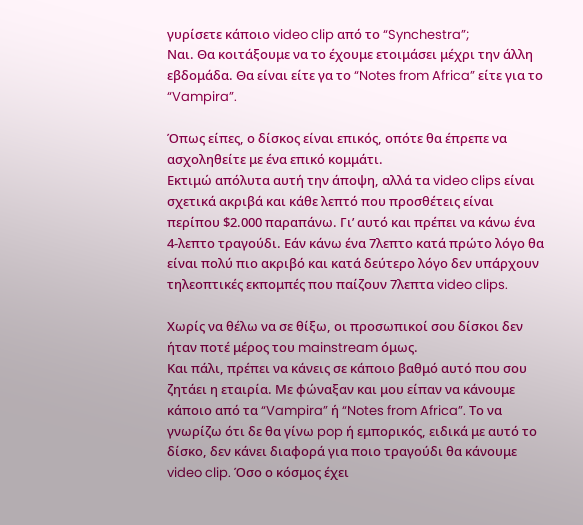γυρίσετε κάποιο video clip από το “Synchestra”;
Ναι. Θα κοιτάξουμε να το έχουμε ετοιμάσει μέχρι την άλλη εβδομάδα. Θα είναι είτε γα το “Notes from Africa” είτε για το “Vampira”.

Όπως είπες, ο δίσκος είναι επικός, οπότε θα έπρεπε να ασχοληθείτε με ένα επικό κομμάτι.
Εκτιμώ απόλυτα αυτή την άποψη, αλλά τα video clips είναι σχετικά ακριβά και κάθε λεπτό που προσθέτεις είναι περίπου $2.000 παραπάνω. Γι’ αυτό και πρέπει να κάνω ένα 4-λεπτο τραγούδι. Εάν κάνω ένα 7λεπτο κατά πρώτο λόγο θα είναι πολύ πιο ακριβό και κατά δεύτερο λόγο δεν υπάρχουν τηλεοπτικές εκπομπές που παίζουν 7λεπτα video clips.

Χωρίς να θέλω να σε θίξω, οι προσωπικοί σου δίσκοι δεν ήταν ποτέ μέρος του mainstream όμως.
Και πάλι, πρέπει να κάνεις σε κάποιο βαθμό αυτό που σου ζητάει η εταιρία. Με φώναξαν και μου είπαν να κάνουμε κάποιο από τα “Vampira” ή “Notes from Africa”. Το να γνωρίζω ότι δε θα γίνω pop ή εμπορικός, ειδικά με αυτό το δίσκο, δεν κάνει διαφορά για ποιο τραγούδι θα κάνουμε video clip. Όσο ο κόσμος έχει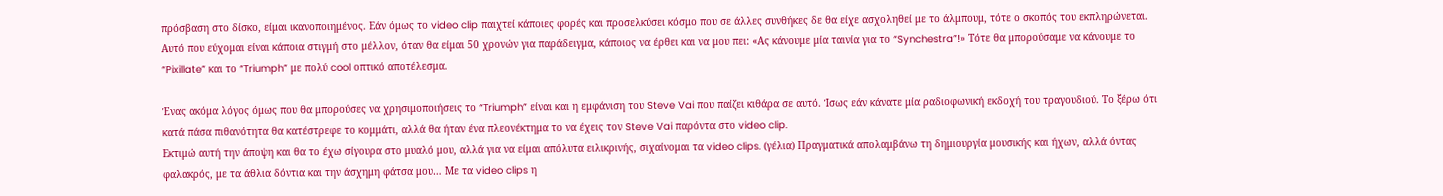πρόσβαση στο δίσκο, είμαι ικανοποιημένος. Εάν όμως το video clip παιχτεί κάποιες φορές και προσελκύσει κόσμο που σε άλλες συνθήκες δε θα είχε ασχοληθεί με το άλμπουμ, τότε ο σκοπός του εκπληρώνεται. Αυτό που εύχομαι είναι κάποια στιγμή στο μέλλον, όταν θα είμαι 50 χρονών για παράδειγμα, κάποιος να έρθει και να μου πει: «Ας κάνουμε μία ταινία για το “Synchestra”!» Τότε θα μπορούσαμε να κάνουμε το “Pixillate” και το “Triumph” με πολύ cool οπτικό αποτέλεσμα.

Ένας ακόμα λόγος όμως που θα μπορούσες να χρησιμοποιήσεις το “Triumph” είναι και η εμφάνιση του Steve Vai που παίζει κιθάρα σε αυτό. Ίσως εάν κάνατε μία ραδιοφωνική εκδοχή του τραγουδιού. Το ξέρω ότι κατά πάσα πιθανότητα θα κατέστρεφε το κομμάτι, αλλά θα ήταν ένα πλεονέκτημα το να έχεις τον Steve Vai παρόντα στο video clip.
Εκτιμώ αυτή την άποψη και θα το έχω σίγουρα στο μυαλό μου, αλλά για να είμαι απόλυτα ειλικρινής, σιχαίνομαι τα video clips. (γέλια) Πραγματικά απολαμβάνω τη δημιουργία μουσικής και ήχων, αλλά όντας φαλακρός, με τα άθλια δόντια και την άσχημη φάτσα μου… Με τα video clips η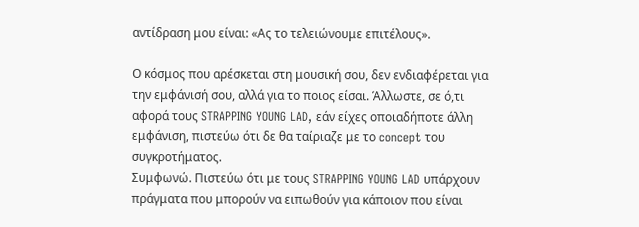αντίδραση μου είναι: «Ας το τελειώνουμε επιτέλους».

Ο κόσμος που αρέσκεται στη μουσική σου, δεν ενδιαφέρεται για την εμφάνισή σου, αλλά για το ποιος είσαι. Άλλωστε, σε ό,τι αφορά τους STRAPPING YOUNG LAD, εάν είχες οποιαδήποτε άλλη εμφάνιση, πιστεύω ότι δε θα ταίριαζε με το concept του συγκροτήματος.
Συμφωνώ. Πιστεύω ότι με τους STRAPPING YOUNG LAD υπάρχουν πράγματα που μπορούν να ειπωθούν για κάποιον που είναι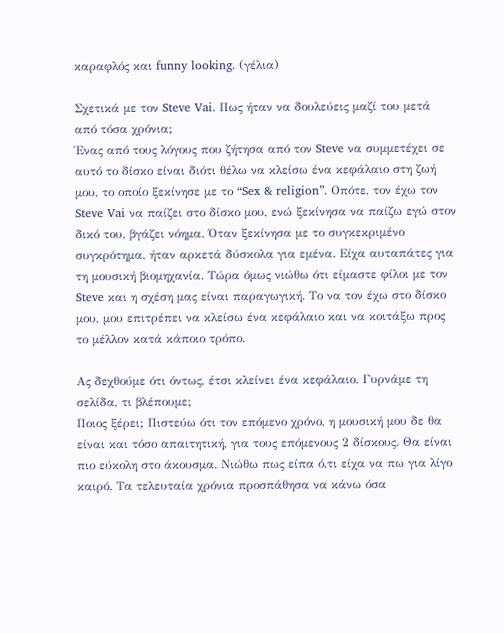καραφλός και funny looking. (γέλια)

Σχετικά με τον Steve Vai. Πως ήταν να δουλεύεις μαζί του μετά από τόσα χρόνια;
Ένας από τους λόγους που ζήτησα από τον Steve να συμμετέχει σε αυτό το δίσκο είναι διότι θέλω να κλείσω ένα κεφάλαιο στη ζωή μου, το οποίο ξεκίνησε με το “Sex & religion”. Οπότε, τον έχω τον Steve Vai να παίζει στο δίσκο μου, ενώ ξεκίνησα να παίζω εγώ στον δικό του, βγάζει νόημα. Όταν ξεκίνησα με το συγκεκριμένο συγκρότημα, ήταν αρκετά δύσκολα για εμένα. Είχα αυταπάτες για τη μουσική βιομηχανία. Τώρα όμως νιώθω ότι είμαστε φίλοι με τον Steve και η σχέση μας είναι παραγωγική. Το να τον έχω στο δίσκο μου, μου επιτρέπει να κλείσω ένα κεφάλαιο και να κοιτάξω προς το μέλλον κατά κάποιο τρόπο.

Ας δεχθούμε ότι όντως, έτσι κλείνει ένα κεφάλαιο. Γυρνάμε τη σελίδα, τι βλέπουμε;
Ποιος ξέρει; Πιστεύω ότι τον επόμενο χρόνο, η μουσική μου δε θα είναι και τόσο απαιτητική, για τους επόμενους 2 δίσκους. Θα είναι πιο εύκολη στο άκουσμα. Νιώθω πως είπα ό,τι είχα να πω για λίγο καιρό. Τα τελευταία χρόνια προσπάθησα να κάνω όσα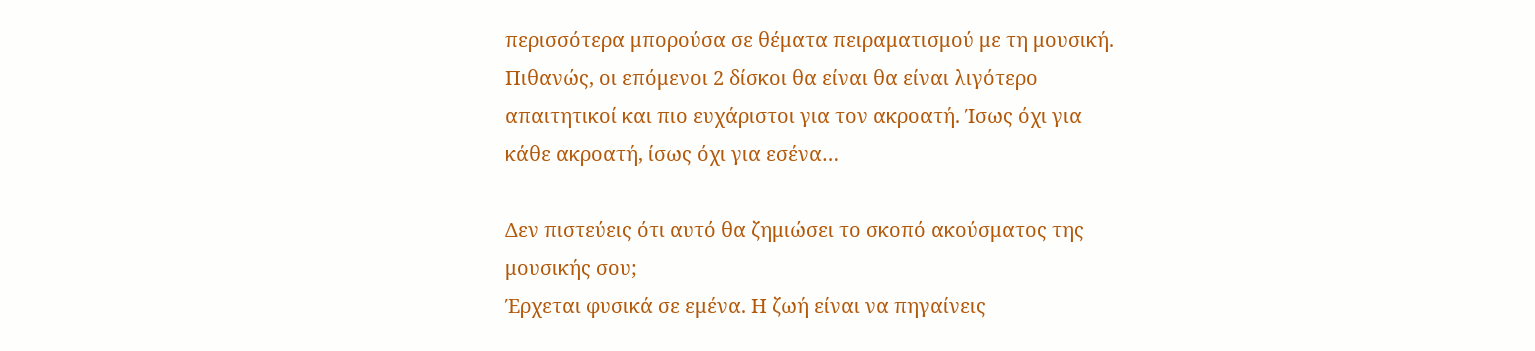περισσότερα μπορούσα σε θέματα πειραματισμού με τη μουσική. Πιθανώς, οι επόμενοι 2 δίσκοι θα είναι θα είναι λιγότερο απαιτητικοί και πιο ευχάριστοι για τον ακροατή. Ίσως όχι για κάθε ακροατή, ίσως όχι για εσένα…

Δεν πιστεύεις ότι αυτό θα ζημιώσει το σκοπό ακούσματος της μουσικής σου;
Έρχεται φυσικά σε εμένα. Η ζωή είναι να πηγαίνεις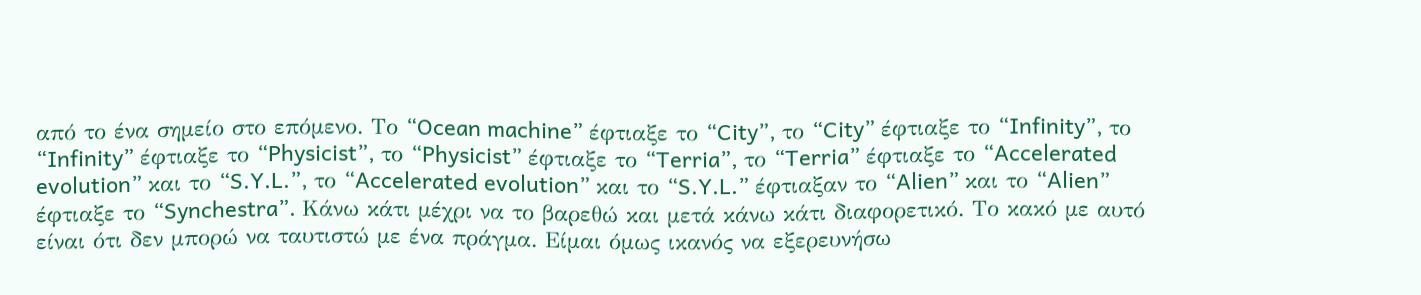από το ένα σημείο στο επόμενο. Το “Ocean machine” έφτιαξε το “City”, το “City” έφτιαξε το “Infinity”, το “Infinity” έφτιαξε το “Physicist”, το “Physicist” έφτιαξε το “Terria”, το “Terria” έφτιαξε το “Accelerated evolution” και το “S.Y.L.”, το “Accelerated evolution” και το “S.Y.L.” έφτιαξαν το “Alien” και το “Alien” έφτιαξε το “Synchestra”. Κάνω κάτι μέχρι να το βαρεθώ και μετά κάνω κάτι διαφορετικό. Το κακό με αυτό είναι ότι δεν μπορώ να ταυτιστώ με ένα πράγμα. Είμαι όμως ικανός να εξερευνήσω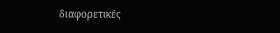διαφορετικές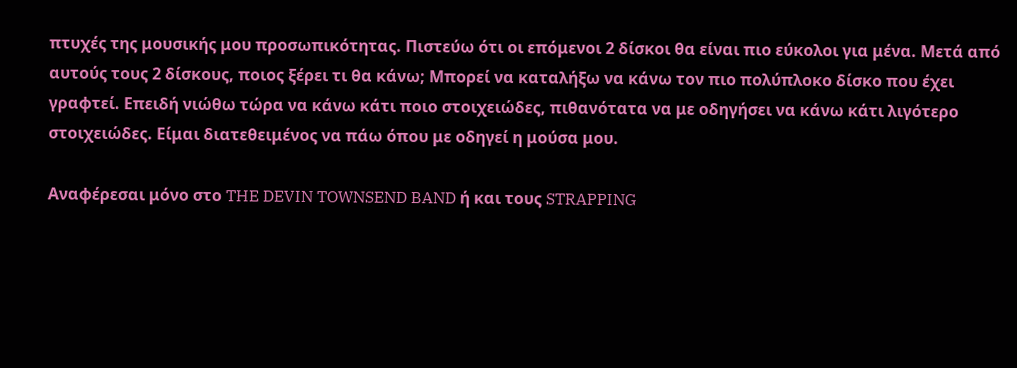πτυχές της μουσικής μου προσωπικότητας. Πιστεύω ότι οι επόμενοι 2 δίσκοι θα είναι πιο εύκολοι για μένα. Μετά από αυτούς τους 2 δίσκους, ποιος ξέρει τι θα κάνω; Μπορεί να καταλήξω να κάνω τον πιο πολύπλοκο δίσκο που έχει γραφτεί. Επειδή νιώθω τώρα να κάνω κάτι ποιο στοιχειώδες, πιθανότατα να με οδηγήσει να κάνω κάτι λιγότερο στοιχειώδες. Είμαι διατεθειμένος να πάω όπου με οδηγεί η μούσα μου.

Αναφέρεσαι μόνο στο THE DEVIN TOWNSEND BAND ή και τους STRAPPING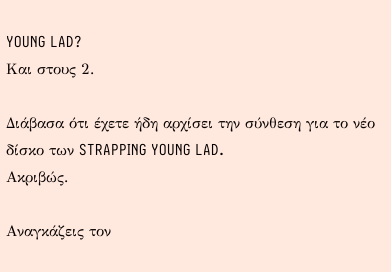YOUNG LAD?
Και στους 2.

Διάβασα ότι έχετε ήδη αρχίσει την σύνθεση για το νέο δίσκο των STRAPPING YOUNG LAD.
Ακριβώς.

Αναγκάζεις τον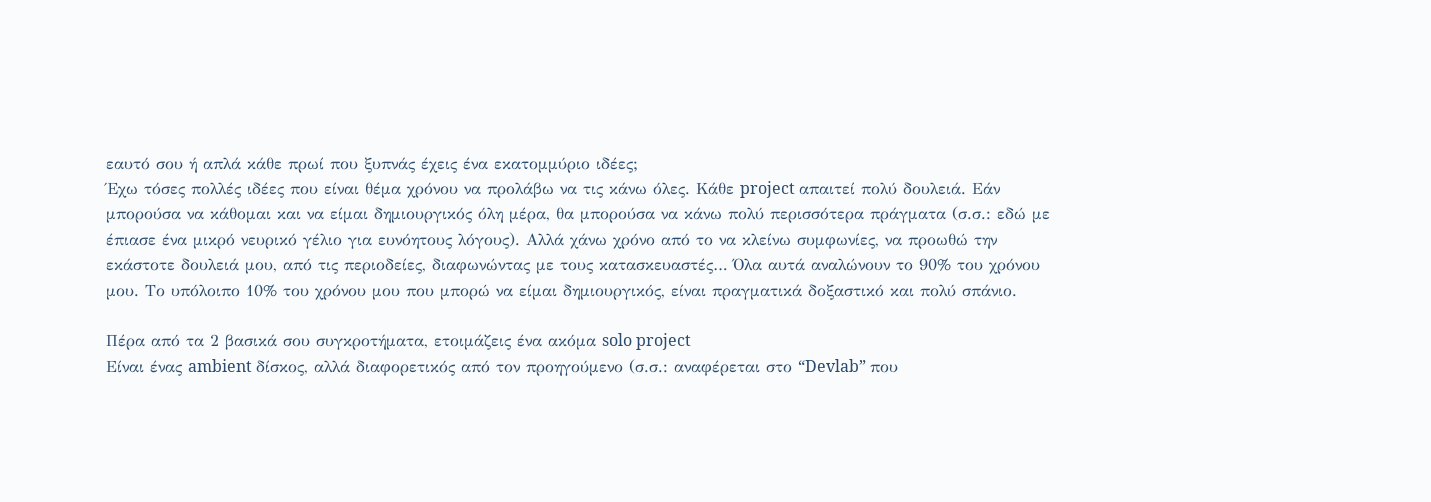εαυτό σου ή απλά κάθε πρωί που ξυπνάς έχεις ένα εκατομμύριο ιδέες;
Έχω τόσες πολλές ιδέες που είναι θέμα χρόνου να προλάβω να τις κάνω όλες. Κάθε project απαιτεί πολύ δουλειά. Εάν μπορούσα να κάθομαι και να είμαι δημιουργικός όλη μέρα, θα μπορούσα να κάνω πολύ περισσότερα πράγματα (σ.σ.: εδώ με έπιασε ένα μικρό νευρικό γέλιο για ευνόητους λόγους). Αλλά χάνω χρόνο από το να κλείνω συμφωνίες, να προωθώ την εκάστοτε δουλειά μου, από τις περιοδείες, διαφωνώντας με τους κατασκευαστές… Όλα αυτά αναλώνουν το 90% του χρόνου μου. Το υπόλοιπο 10% του χρόνου μου που μπορώ να είμαι δημιουργικός, είναι πραγματικά δοξαστικό και πολύ σπάνιο.

Πέρα από τα 2 βασικά σου συγκροτήματα, ετοιμάζεις ένα ακόμα solo project
Είναι ένας ambient δίσκος, αλλά διαφορετικός από τον προηγούμενο (σ.σ.: αναφέρεται στο “Devlab” που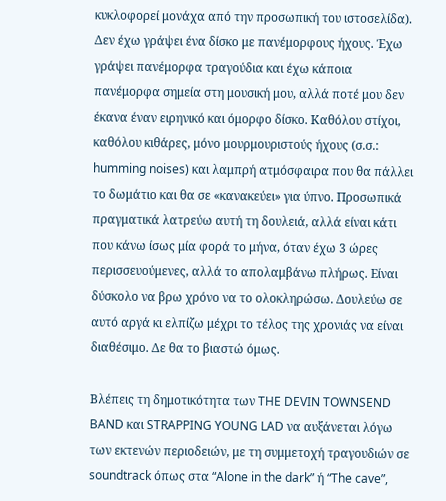κυκλοφορεί μονάχα από την προσωπική του ιστοσελίδα). Δεν έχω γράψει ένα δίσκο με πανέμορφους ήχους. Έχω γράψει πανέμορφα τραγούδια και έχω κάποια πανέμορφα σημεία στη μουσική μου, αλλά ποτέ μου δεν έκανα έναν ειρηνικό και όμορφο δίσκο. Καθόλου στίχοι, καθόλου κιθάρες, μόνο μουρμουριστούς ήχους (σ.σ.: humming noises) και λαμπρή ατμόσφαιρα που θα πάλλει το δωμάτιο και θα σε «κανακεύει» για ύπνο. Προσωπικά πραγματικά λατρεύω αυτή τη δουλειά, αλλά είναι κάτι που κάνω ίσως μία φορά το μήνα, όταν έχω 3 ώρες περισσευούμενες, αλλά το απολαμβάνω πλήρως. Είναι δύσκολο να βρω χρόνο να το ολοκληρώσω. Δουλεύω σε αυτό αργά κι ελπίζω μέχρι το τέλος της χρονιάς να είναι διαθέσιμο. Δε θα το βιαστώ όμως.

Βλέπεις τη δημοτικότητα των THE DEVIN TOWNSEND BAND και STRAPPING YOUNG LAD να αυξάνεται λόγω των εκτενών περιοδειών, με τη συμμετοχή τραγουδιών σε soundtrack όπως στα “Alone in the dark” ή “The cave”,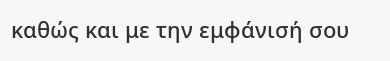καθώς και με την εμφάνισή σου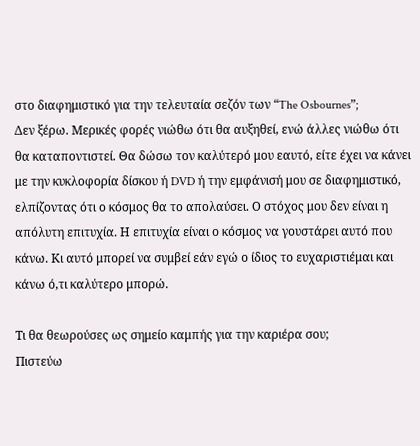στο διαφημιστικό για την τελευταία σεζόν των “The Osbournes”;
Δεν ξέρω. Μερικές φορές νιώθω ότι θα αυξηθεί, ενώ άλλες νιώθω ότι θα καταποντιστεί. Θα δώσω τον καλύτερό μου εαυτό, είτε έχει να κάνει με την κυκλοφορία δίσκου ή DVD ή την εμφάνισή μου σε διαφημιστικό, ελπίζοντας ότι ο κόσμος θα το απολαύσει. Ο στόχος μου δεν είναι η απόλυτη επιτυχία. Η επιτυχία είναι ο κόσμος να γουστάρει αυτό που κάνω. Κι αυτό μπορεί να συμβεί εάν εγώ ο ίδιος το ευχαριστιέμαι και κάνω ό,τι καλύτερο μπορώ.

Τι θα θεωρούσες ως σημείο καμπής για την καριέρα σου;
Πιστεύω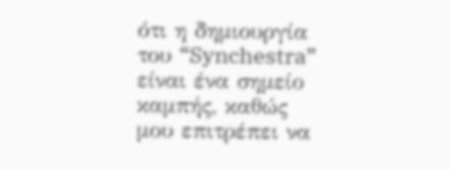ότι η δημιουργία του “Synchestra” είναι ένα σημείο καμπής, καθώς μου επιτρέπει να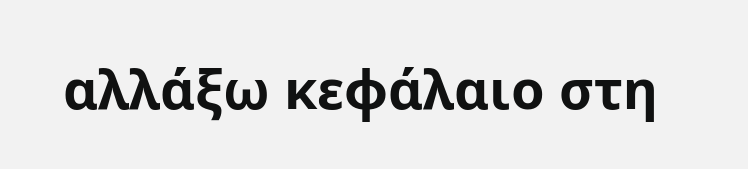αλλάξω κεφάλαιο στη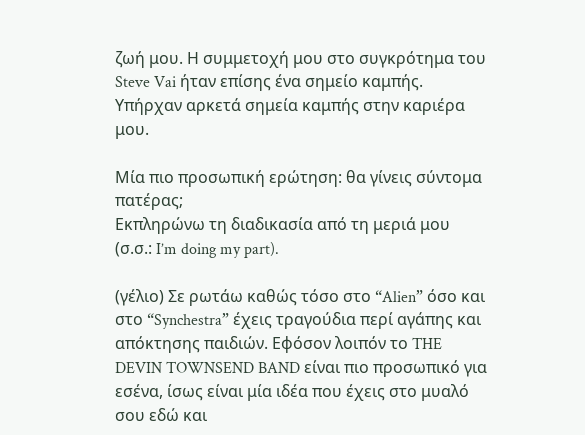ζωή μου. Η συμμετοχή μου στο συγκρότημα του Steve Vai ήταν επίσης ένα σημείο καμπής. Υπήρχαν αρκετά σημεία καμπής στην καριέρα μου.

Μία πιο προσωπική ερώτηση: θα γίνεις σύντομα πατέρας;
Εκπληρώνω τη διαδικασία από τη μεριά μου (σ.σ.: I’m doing my part).

(γέλιο) Σε ρωτάω καθώς τόσο στο “Alien” όσο και στο “Synchestra” έχεις τραγούδια περί αγάπης και απόκτησης παιδιών. Εφόσον λοιπόν το THE DEVIN TOWNSEND BAND είναι πιο προσωπικό για εσένα, ίσως είναι μία ιδέα που έχεις στο μυαλό σου εδώ και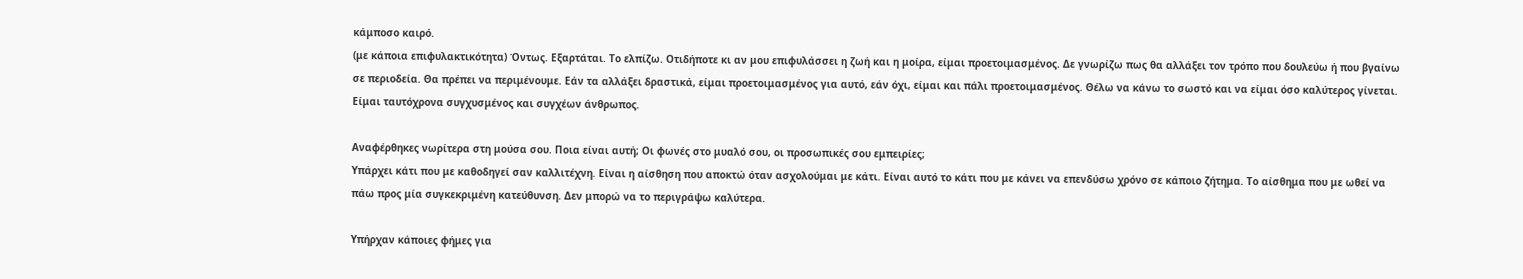κάμποσο καιρό.
(με κάποια επιφυλακτικότητα) Όντως. Εξαρτάται. Το ελπίζω. Οτιδήποτε κι αν μου επιφυλάσσει η ζωή και η μοίρα, είμαι προετοιμασμένος. Δε γνωρίζω πως θα αλλάξει τον τρόπο που δουλεύω ή που βγαίνω σε περιοδεία. Θα πρέπει να περιμένουμε. Εάν τα αλλάξει δραστικά, είμαι προετοιμασμένος για αυτό, εάν όχι, είμαι και πάλι προετοιμασμένος. Θέλω να κάνω το σωστό και να είμαι όσο καλύτερος γίνεται. Είμαι ταυτόχρονα συγχυσμένος και συγχέων άνθρωπος.

Αναφέρθηκες νωρίτερα στη μούσα σου. Ποια είναι αυτή; Οι φωνές στο μυαλό σου, οι προσωπικές σου εμπειρίες;
Υπάρχει κάτι που με καθοδηγεί σαν καλλιτέχνη. Είναι η αίσθηση που αποκτώ όταν ασχολούμαι με κάτι. Είναι αυτό το κάτι που με κάνει να επενδύσω χρόνο σε κάποιο ζήτημα. Το αίσθημα που με ωθεί να πάω προς μία συγκεκριμένη κατεύθυνση. Δεν μπορώ να το περιγράψω καλύτερα.

Υπήρχαν κάποιες φήμες για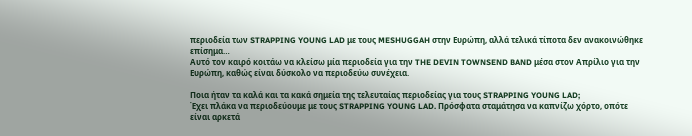περιοδεία των STRAPPING YOUNG LAD με τους MESHUGGAH στην Ευρώπη, αλλά τελικά τίποτα δεν ανακοινώθηκε επίσημα…
Αυτό τον καιρό κοιτάω να κλείσω μία περιοδεία για την THE DEVIN TOWNSEND BAND μέσα στον Απρίλιο για την Ευρώπη, καθώς είναι δύσκολο να περιοδεύω συνέχεια.

Ποια ήταν τα καλά και τα κακά σημεία της τελευταίας περιοδείας για τους STRAPPING YOUNG LAD;
Έχει πλάκα να περιοδεύουμε με τους STRAPPING YOUNG LAD. Πρόσφατα σταμάτησα να καπνίζω χόρτο, οπότε είναι αρκετά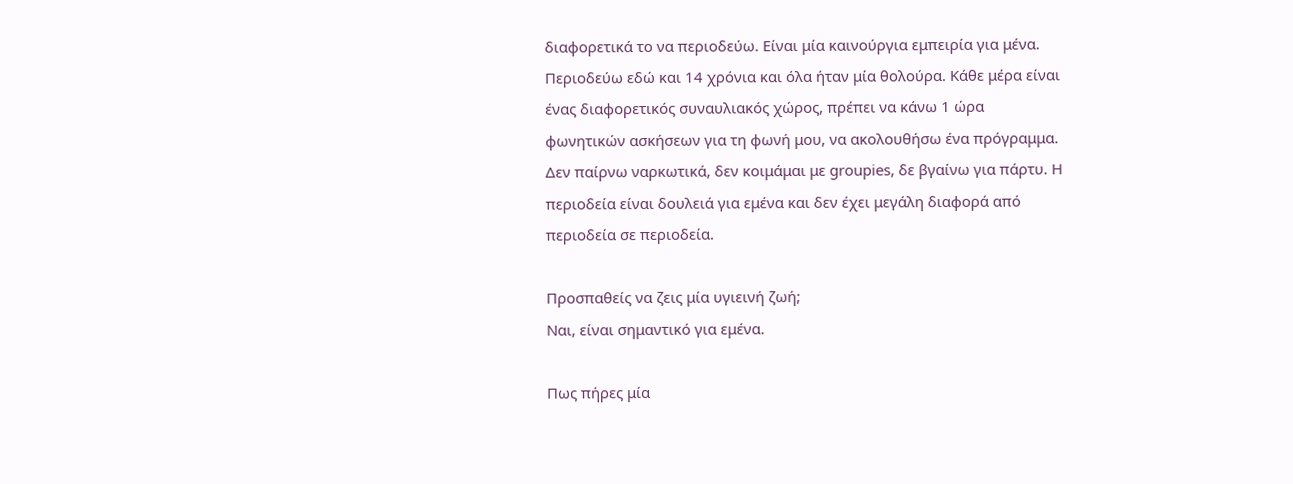διαφορετικά το να περιοδεύω. Είναι μία καινούργια εμπειρία για μένα. Περιοδεύω εδώ και 14 χρόνια και όλα ήταν μία θολούρα. Κάθε μέρα είναι ένας διαφορετικός συναυλιακός χώρος, πρέπει να κάνω 1 ώρα φωνητικών ασκήσεων για τη φωνή μου, να ακολουθήσω ένα πρόγραμμα. Δεν παίρνω ναρκωτικά, δεν κοιμάμαι με groupies, δε βγαίνω για πάρτυ. Η περιοδεία είναι δουλειά για εμένα και δεν έχει μεγάλη διαφορά από περιοδεία σε περιοδεία.

Προσπαθείς να ζεις μία υγιεινή ζωή;
Ναι, είναι σημαντικό για εμένα.

Πως πήρες μία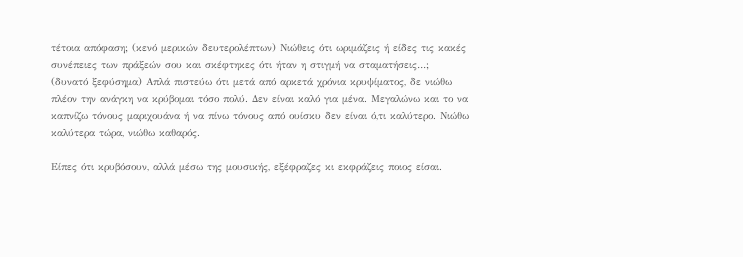τέτοια απόφαση; (κενό μερικών δευτερολέπτων) Νιώθεις ότι ωριμάζεις ή είδες τις κακές συνέπειες των πράξεών σου και σκέφτηκες ότι ήταν η στιγμή να σταματήσεις…;
(δυνατό ξεφύσημα) Απλά πιστεύω ότι μετά από αρκετά χρόνια κρυψίματος, δε νιώθω πλέον την ανάγκη να κρύβομαι τόσο πολύ. Δεν είναι καλό για μένα. Μεγαλώνω και το να καπνίζω τόνους μαριχουάνα ή να πίνω τόνους από ουίσκυ δεν είναι ό,τι καλύτερο. Νιώθω καλύτερα τώρα, νιώθω καθαρός.

Είπες ότι κρυβόσουν, αλλά μέσω της μουσικής, εξέφραζες κι εκφράζεις ποιος είσαι.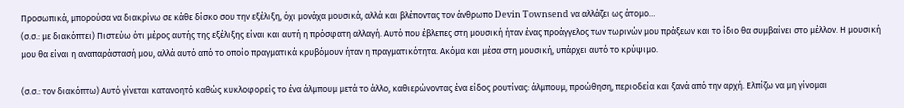Προσωπικά, μπορούσα να διακρίνω σε κάθε δίσκο σου την εξέλιξη, όχι μονάχα μουσικά, αλλά και βλέποντας τον άνθρωπο Devin Townsend να αλλάζει ως άτομο…
(σ.σ.: με διακόπτει) Πιστεύω ότι μέρος αυτής της εξέλιξης είναι και αυτή η πρόσφατη αλλαγή. Αυτό που έβλεπες στη μουσική ήταν ένας προάγγελος των τωρινών μου πράξεων και το ίδιο θα συμβαίνει στο μέλλον. Η μουσική μου θα είναι η αναπαράστασή μου, αλλά αυτό από το οποίο πραγματικά κρυβόμουν ήταν η πραγματικότητα. Ακόμα και μέσα στη μουσική, υπάρχει αυτό το κρύψιμο.

(σ.σ.: τον διακόπτω) Αυτό γίνεται κατανοητό καθώς κυκλοφορείς το ένα άλμπουμ μετά το άλλο, καθιερώνοντας ένα είδος ρουτίνας: άλμπουμ, προώθηση, περιοδεία και ξανά από την αρχή. Ελπίζω να μη γίνομαι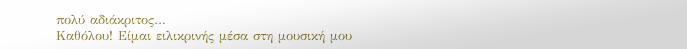πολύ αδιάκριτος…
Καθόλου! Είμαι ειλικρινής μέσα στη μουσική μου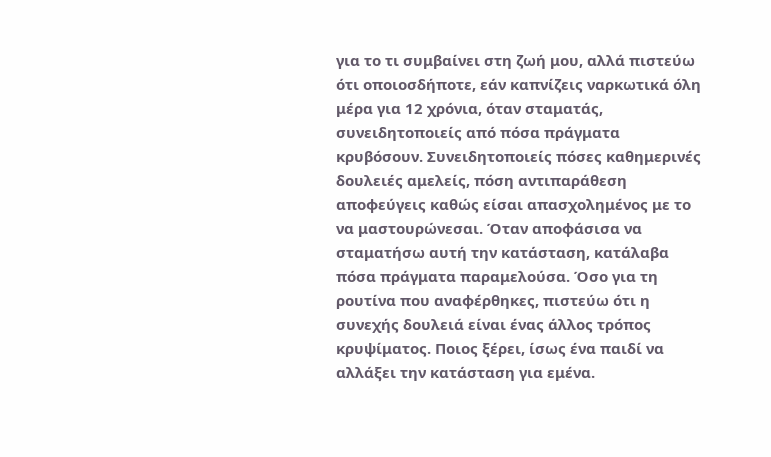για το τι συμβαίνει στη ζωή μου, αλλά πιστεύω ότι οποιοσδήποτε, εάν καπνίζεις ναρκωτικά όλη μέρα για 12 χρόνια, όταν σταματάς, συνειδητοποιείς από πόσα πράγματα κρυβόσουν. Συνειδητοποιείς πόσες καθημερινές δουλειές αμελείς, πόση αντιπαράθεση αποφεύγεις καθώς είσαι απασχολημένος με το να μαστουρώνεσαι. Όταν αποφάσισα να σταματήσω αυτή την κατάσταση, κατάλαβα πόσα πράγματα παραμελούσα. Όσο για τη ρουτίνα που αναφέρθηκες, πιστεύω ότι η συνεχής δουλειά είναι ένας άλλος τρόπος κρυψίματος. Ποιος ξέρει, ίσως ένα παιδί να αλλάξει την κατάσταση για εμένα.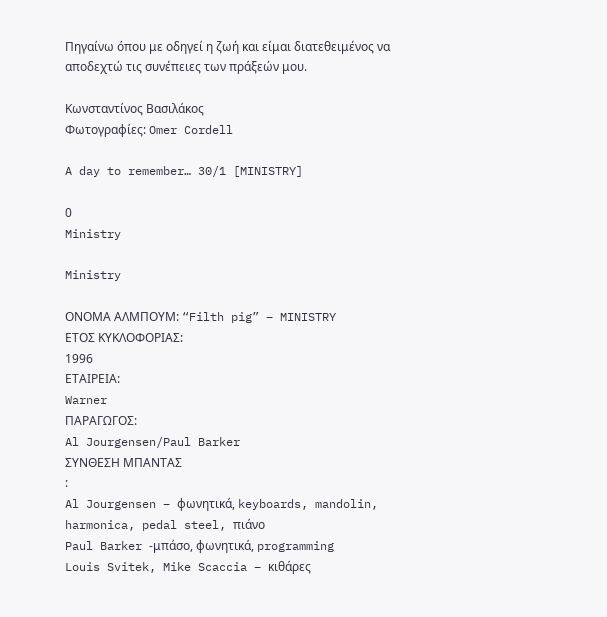Πηγαίνω όπου με οδηγεί η ζωή και είμαι διατεθειμένος να αποδεχτώ τις συνέπειες των πράξεών μου.

Κωνσταντίνος Βασιλάκος
Φωτογραφίες: Omer Cordell

A day to remember… 30/1 [MINISTRY]

0
Ministry

Ministry

ΟΝΟΜΑ ΑΛΜΠΟΥΜ: “Filth pig” – MINISTRY
ΕΤΟΣ ΚΥΚΛΟΦΟΡΙΑΣ:
1996
ΕΤΑΙΡΕΙΑ:
Warner
ΠΑΡΑΓΩΓΟΣ:
Al Jourgensen/Paul Barker
ΣΥΝΘΕΣΗ ΜΠΑΝΤΑΣ
:
Al Jourgensen – φωνητικά, keyboards, mandolin, harmonica, pedal steel, πιάνο
Paul Barker -μπάσο, φωνητικά, programming
Louis Svitek, Mike Scaccia – κιθάρες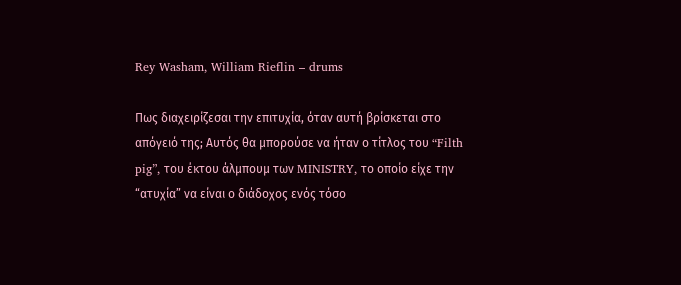Rey Washam, William Rieflin – drums

Πως διαχειρίζεσαι την επιτυχία, όταν αυτή βρίσκεται στο απόγειό της; Αυτός θα μπορούσε να ήταν ο τίτλος του “Filth pig”, του έκτου άλμπουμ των MINISTRY, το οποίο είχε την “ατυχία” να είναι ο διάδοχος ενός τόσο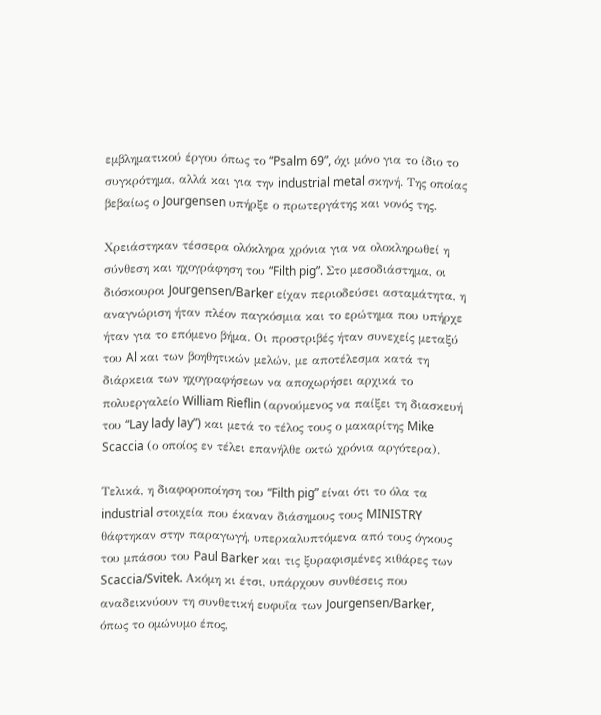εμβληματικού έργου όπως το “Psalm 69”, όχι μόνο για το ίδιο το συγκρότημα, αλλά και για την industrial metal σκηνή. Της οποίας βεβαίως ο Jourgensen υπήρξε ο πρωτεργάτης και νονός της.

Χρειάστηκαν τέσσερα ολόκληρα χρόνια για να ολοκληρωθεί η σύνθεση και ηχογράφηση του “Filth pig”. Στο μεσοδιάστημα, οι διόσκουροι Jourgensen/Barker είχαν περιοδεύσει ασταμάτητα, η αναγνώριση ήταν πλέον παγκόσμια και το ερώτημα που υπήρχε ήταν για το επόμενο βήμα. Οι προστριβές ήταν συνεχείς μεταξύ του Al και των βοηθητικών μελών, με αποτέλεσμα κατά τη διάρκεια των ηχογραφήσεων να αποχωρήσει αρχικά το πολυεργαλείο William Rieflin (αρνούμενος να παίξει τη διασκευή του “Lay lady lay”) και μετά το τέλος τους ο μακαρίτης Mike Scaccia (ο οποίος εν τέλει επανήλθε οκτώ χρόνια αργότερα).

Τελικά, η διαφοροποίηση του “Filth pig” είναι ότι το όλα τα industrial στοιχεία που έκαναν διάσημους τους MINISTRY θάφτηκαν στην παραγωγή, υπερκαλυπτόμενα από τους όγκους του μπάσου του Paul Barker και τις ξυραφισμένες κιθάρες των Scaccia/Svitek. Ακόμη κι έτσι, υπάρχουν συνθέσεις που αναδεικνύουν τη συνθετική ευφυΐα των Jourgensen/Barker, όπως το ομώνυμο έπος,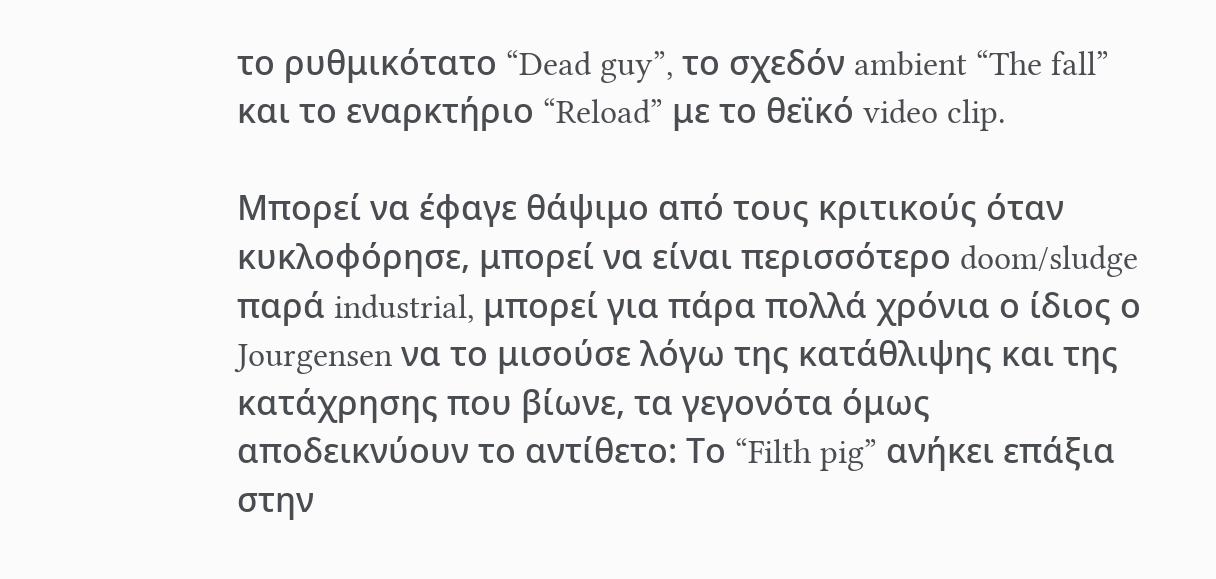το ρυθμικότατο “Dead guy”, το σχεδόν ambient “The fall” και το εναρκτήριο “Reload” με το θεϊκό video clip.

Μπορεί να έφαγε θάψιμο από τους κριτικούς όταν κυκλοφόρησε, μπορεί να είναι περισσότερο doom/sludge παρά industrial, μπορεί για πάρα πολλά χρόνια ο ίδιος ο Jourgensen να το μισούσε λόγω της κατάθλιψης και της κατάχρησης που βίωνε, τα γεγονότα όμως αποδεικνύουν το αντίθετο: Το “Filth pig” ανήκει επάξια στην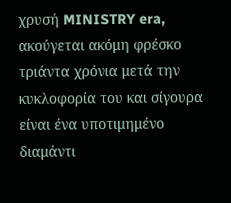χρυσή MINISTRY era, ακούγεται ακόμη φρέσκο τριάντα χρόνια μετά την κυκλοφορία του και σίγουρα είναι ένα υποτιμημένο διαμάντι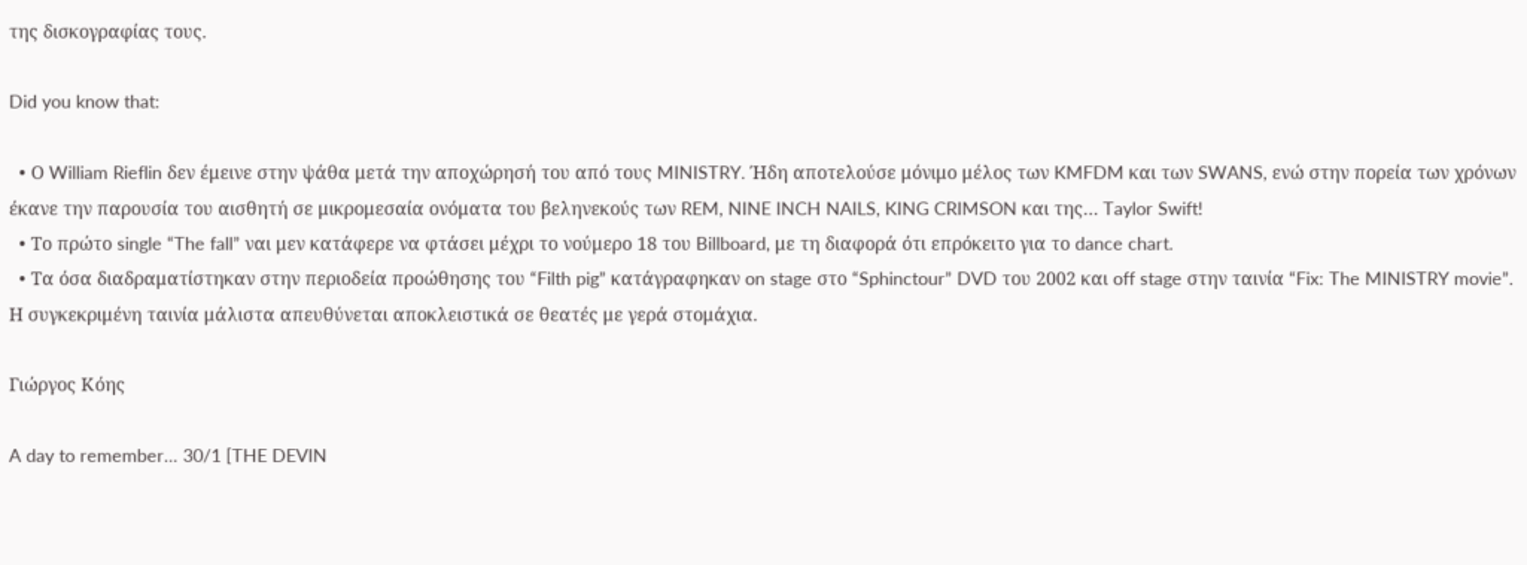της δισκογραφίας τους.

Did you know that:

  • Ο William Rieflin δεν έμεινε στην ψάθα μετά την αποχώρησή του από τους MINISTRY. Ήδη αποτελούσε μόνιμο μέλος των KMFDM και των SWANS, ενώ στην πορεία των χρόνων έκανε την παρουσία του αισθητή σε μικρομεσαία ονόματα του βεληνεκούς των REM, NINE INCH NAILS, KING CRIMSON και της… Taylor Swift!
  • Το πρώτο single “The fall” ναι μεν κατάφερε να φτάσει μέχρι το νούμερο 18 του Billboard, με τη διαφορά ότι επρόκειτο για το dance chart.
  • Τα όσα διαδραματίστηκαν στην περιοδεία προώθησης του “Filth pig” κατάγραφηκαν on stage στο “Sphinctour” DVD του 2002 και off stage στην ταινία “Fix: The MINISTRY movie”. Η συγκεκριμένη ταινία μάλιστα απευθύνεται αποκλειστικά σε θεατές με γερά στομάχια.

Γιώργος Κόης

A day to remember… 30/1 [THE DEVIN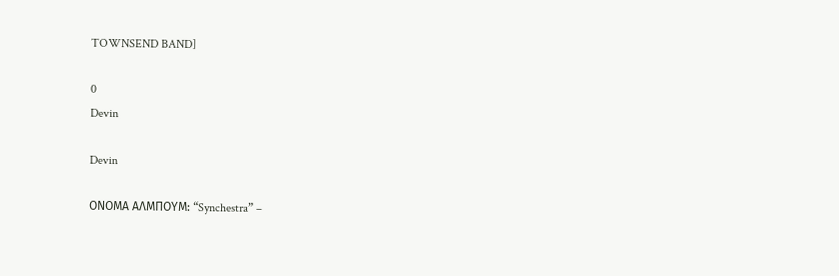TOWNSEND BAND]

0
Devin

Devin

ΟΝΟΜΑ ΑΛΜΠΟΥΜ: “Synchestra” –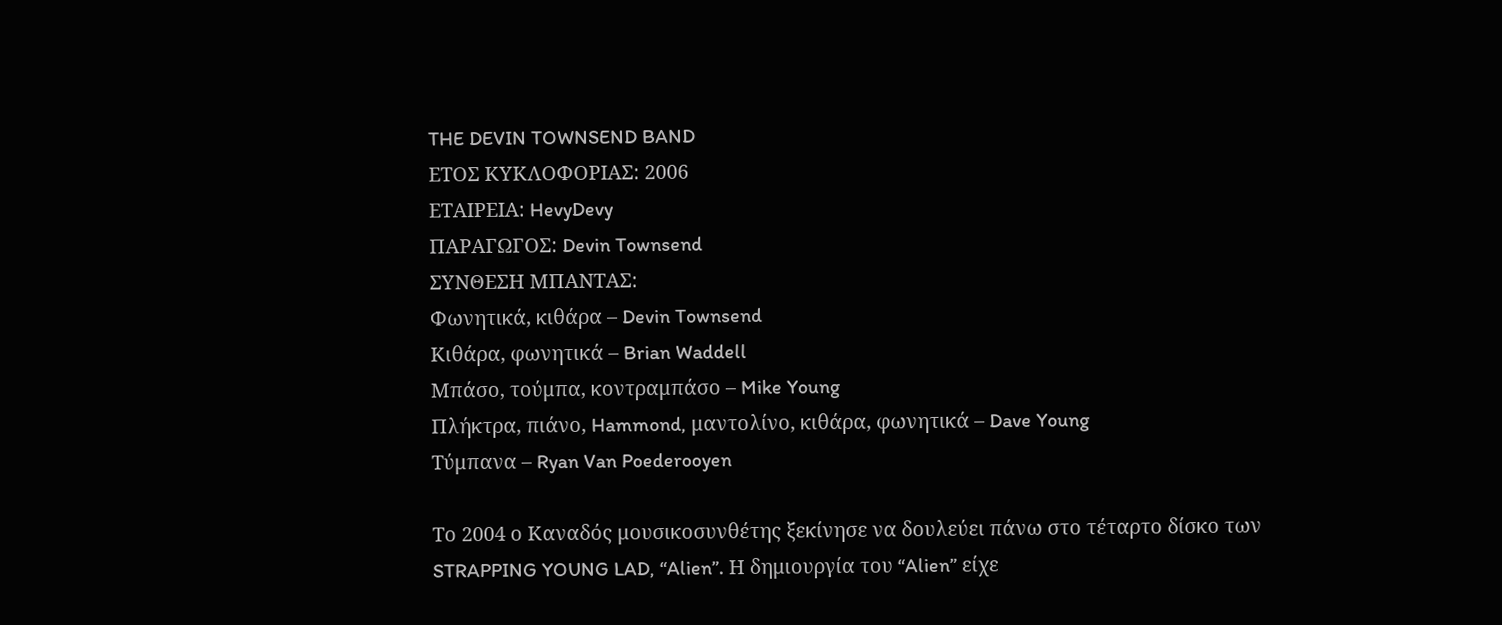THE DEVIN TOWNSEND BAND
ΕΤΟΣ ΚΥΚΛΟΦΟΡΙΑΣ: 2006
ΕΤΑΙΡΕΙΑ: HevyDevy
ΠΑΡΑΓΩΓΟΣ: Devin Townsend
ΣΥΝΘΕΣΗ ΜΠΑΝΤΑΣ:
Φωνητικά, κιθάρα – Devin Townsend
Κιθάρα, φωνητικά – Brian Waddell
Μπάσο, τούμπα, κοντραμπάσο – Mike Young
Πλήκτρα, πιάνο, Hammond, μαντολίνο, κιθάρα, φωνητικά – Dave Young
Τύμπανα – Ryan Van Poederooyen

Το 2004 ο Καναδός μουσικοσυνθέτης ξεκίνησε να δουλεύει πάνω στο τέταρτο δίσκο των STRAPPING YOUNG LAD, “Alien”. Η δημιουργία του “Alien” είχε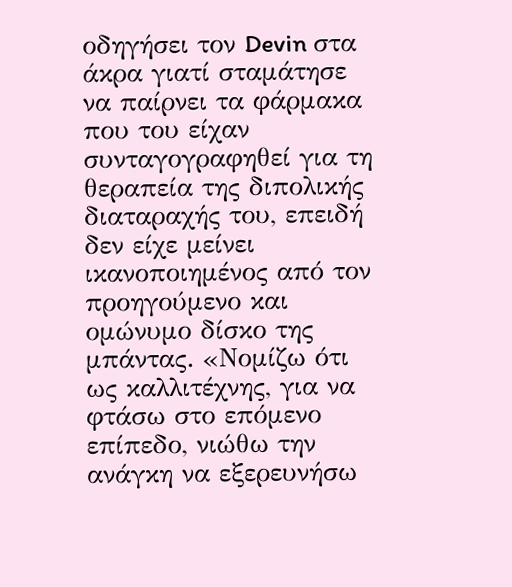οδηγήσει τον Devin στα άκρα γιατί σταμάτησε να παίρνει τα φάρμακα που του είχαν συνταγογραφηθεί για τη θεραπεία της διπολικής διαταραχής του, επειδή δεν είχε μείνει ικανοποιημένος από τον προηγούμενο και ομώνυμο δίσκο της μπάντας. «Νομίζω ότι ως καλλιτέχνης, για να φτάσω στο επόμενο επίπεδο, νιώθω την ανάγκη να εξερευνήσω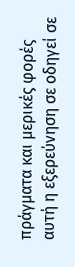πράγματα και μερικές φορές αυτή η εξερεύνηση σε οδηγεί σε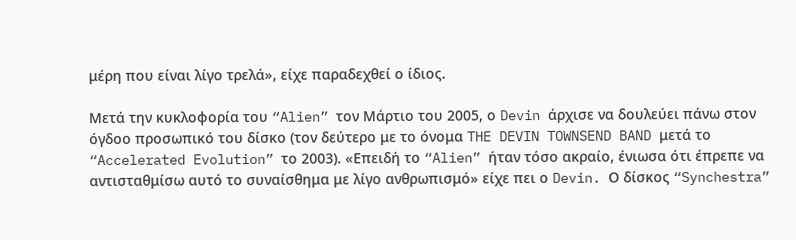μέρη που είναι λίγο τρελά», είχε παραδεχθεί ο ίδιος.

Μετά την κυκλοφορία του “Alien” τον Μάρτιο του 2005, ο Devin άρχισε να δουλεύει πάνω στον όγδοο προσωπικό του δίσκο (τον δεύτερο με το όνομα THE DEVIN TOWNSEND BAND μετά το “Accelerated Evolution” το 2003). «Επειδή το “Alien” ήταν τόσο ακραίο, ένιωσα ότι έπρεπε να αντισταθμίσω αυτό το συναίσθημα με λίγο ανθρωπισμό» είχε πει ο Devin. Ο δίσκος “Synchestra”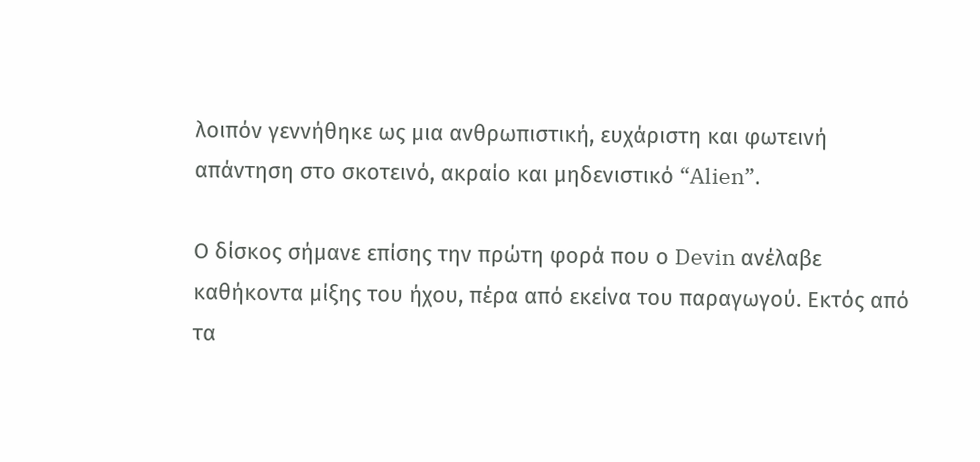λοιπόν γεννήθηκε ως μια ανθρωπιστική, ευχάριστη και φωτεινή απάντηση στο σκοτεινό, ακραίο και μηδενιστικό “Alien”.

Ο δίσκος σήμανε επίσης την πρώτη φορά που ο Devin ανέλαβε καθήκοντα μίξης του ήχου, πέρα από εκείνα του παραγωγού. Εκτός από τα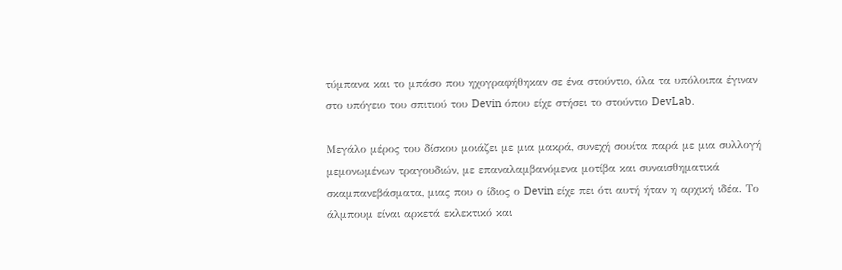τύμπανα και το μπάσο που ηχογραφήθηκαν σε ένα στούντιο, όλα τα υπόλοιπα έγιναν στο υπόγειο του σπιτιού του Devin όπου είχε στήσει το στούντιο DevLab.

Μεγάλο μέρος του δίσκου μοιάζει με μια μακρά, συνεχή σουίτα παρά με μια συλλογή μεμονωμένων τραγουδιών, με επαναλαμβανόμενα μοτίβα και συναισθηματικά σκαμπανεβάσματα, μιας που ο ίδιος ο Devin είχε πει ότι αυτή ήταν η αρχική ιδέα. Το άλμπουμ είναι αρκετά εκλεκτικό και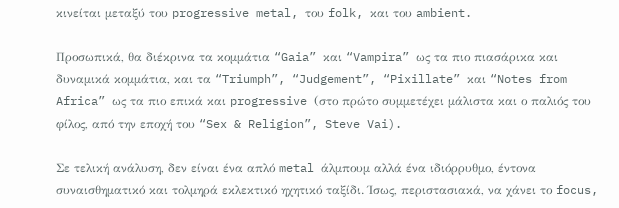κινείται μεταξύ του progressive metal, του folk, και του ambient.

Προσωπικά, θα διέκρινα τα κομμάτια “Gaia” και “Vampira” ως τα πιο πιασάρικα και δυναμικά κομμάτια, και τα “Triumph”, “Judgement”, “Pixillate” και “Notes from Africa” ως τα πιο επικά και progressive (στο πρώτο συμμετέχει μάλιστα και ο παλιός του φίλος, από την εποχή του “Sex & Religion”, Steve Vai).

Σε τελική ανάλυση, δεν είναι ένα απλό metal άλμπουμ αλλά ένα ιδιόρρυθμο, έντονα συναισθηματικό και τολμηρά εκλεκτικό ηχητικό ταξίδι. Ίσως, περιστασιακά, να χάνει το focus,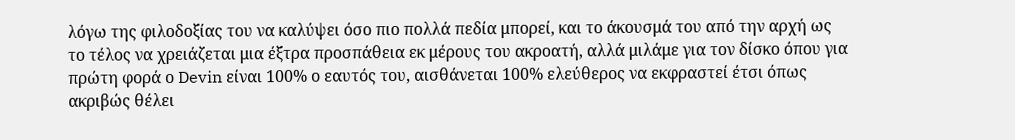λόγω της φιλοδοξίας του να καλύψει όσο πιο πολλά πεδία μπορεί, και το άκουσμά του από την αρχή ως το τέλος να χρειάζεται μια έξτρα προσπάθεια εκ μέρους του ακροατή, αλλά μιλάμε για τον δίσκο όπου για πρώτη φορά ο Devin είναι 100% ο εαυτός του, αισθάνεται 100% ελεύθερος να εκφραστεί έτσι όπως ακριβώς θέλει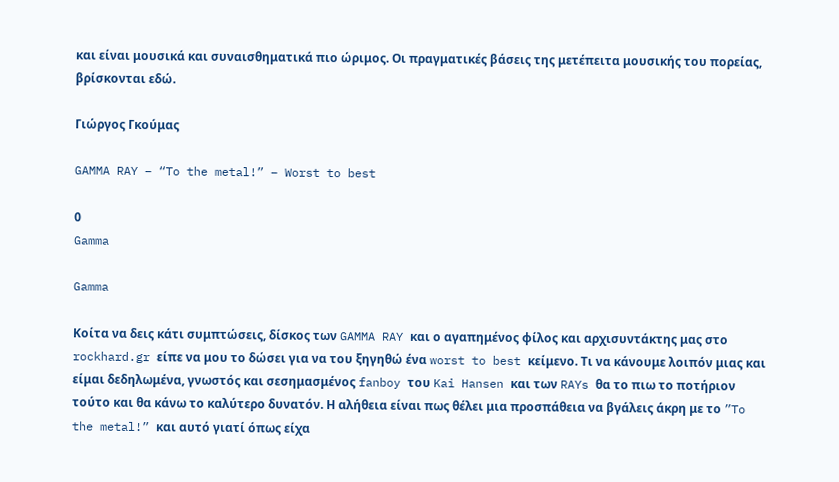και είναι μουσικά και συναισθηματικά πιο ώριμος. Οι πραγματικές βάσεις της μετέπειτα μουσικής του πορείας, βρίσκονται εδώ.

Γιώργος Γκούμας

GAMMA RAY – “To the metal!” – Worst to best

0
Gamma

Gamma

Κοίτα να δεις κάτι συμπτώσεις, δίσκος των GAMMA RAY και ο αγαπημένος φίλος και αρχισυντάκτης μας στο rockhard.gr είπε να μου το δώσει για να του ξηγηθώ ένα worst to best κείμενο. Τι να κάνουμε λοιπόν μιας και είμαι δεδηλωμένα, γνωστός και σεσημασμένος fanboy του Kai Hansen και των RAYs θα το πιω το ποτήριον τούτο και θα κάνω το καλύτερο δυνατόν. Η αλήθεια είναι πως θέλει μια προσπάθεια να βγάλεις άκρη με το ”To the metal!” και αυτό γιατί όπως είχα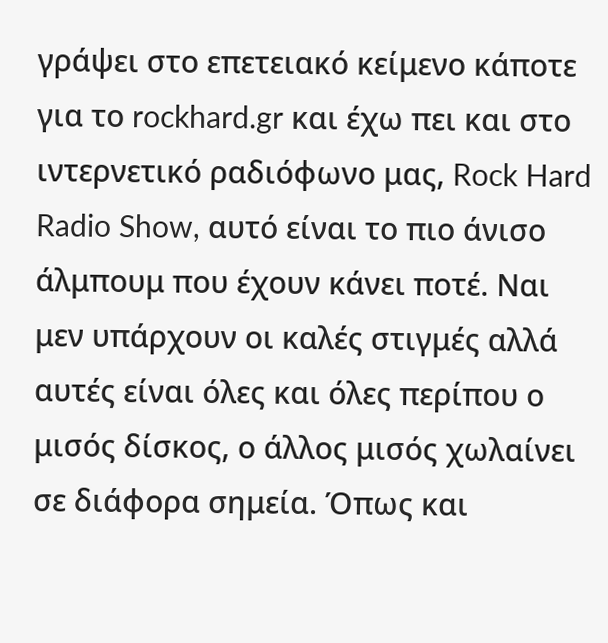γράψει στο επετειακό κείμενο κάποτε για το rockhard.gr και έχω πει και στο ιντερνετικό ραδιόφωνο μας, Rock Hard Radio Show, αυτό είναι το πιο άνισο άλμπουμ που έχουν κάνει ποτέ. Ναι μεν υπάρχουν οι καλές στιγμές αλλά αυτές είναι όλες και όλες περίπου ο μισός δίσκος, ο άλλος μισός χωλαίνει σε διάφορα σημεία. Όπως και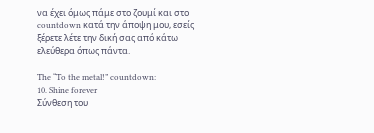να έχει όμως πάμε στο ζουμί και στο countdown κατά την άποψη μου, εσείς ξέρετε λέτε την δική σας από κάτω ελεύθερα όπως πάντα.

The “To the metal!” countdown:
10. Shine forever
Σύνθεση του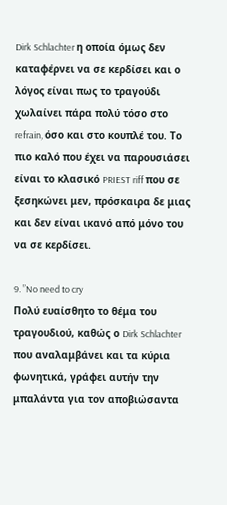Dirk Schlachter η οποία όμως δεν καταφέρνει να σε κερδίσει και ο λόγος είναι πως το τραγούδι χωλαίνει πάρα πολύ τόσο στο refrain, όσο και στο κουπλέ του. Το πιο καλό που έχει να παρουσιάσει είναι το κλασικό PRIEST riff που σε ξεσηκώνει μεν, πρόσκαιρα δε μιας και δεν είναι ικανό από μόνο του να σε κερδίσει.

9. ”No need to cry
Πολύ ευαίσθητο το θέμα του τραγουδιού, καθώς ο Dirk Schlachter που αναλαμβάνει και τα κύρια φωνητικά, γράφει αυτήν την μπαλάντα για τον αποβιώσαντα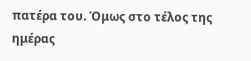πατέρα του. Όμως στο τέλος της ημέρας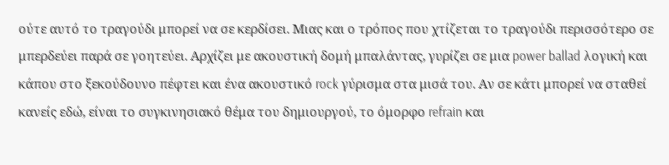ούτε αυτό το τραγούδι μπορεί να σε κερδίσει. Μιας και ο τρόπος που χτίζεται το τραγούδι περισσότερο σε μπερδεύει παρά σε γοητεύει. Αρχίζει με ακουστική δομή μπαλάντας, γυρίζει σε μια power ballad λογική και κάπου στο ξεκούδουνο πέφτει και ένα ακουστικό rock γύρισμα στα μισά του. Αν σε κάτι μπορεί να σταθεί κανείς εδώ, είναι το συγκινησιακό θέμα του δημιουργού, το όμορφο refrain και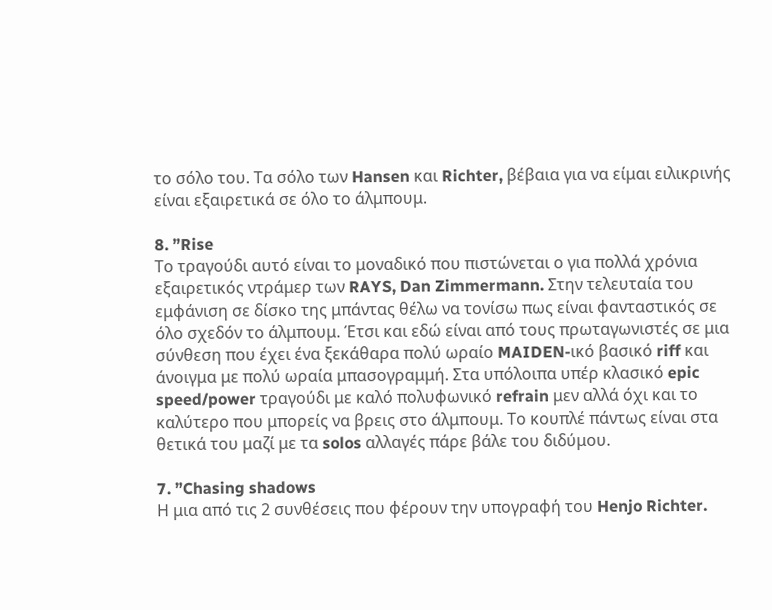το σόλο του. Τα σόλο των Hansen και Richter, βέβαια για να είμαι ειλικρινής είναι εξαιρετικά σε όλο το άλμπουμ.

8. ”Rise
Το τραγούδι αυτό είναι το μοναδικό που πιστώνεται ο για πολλά χρόνια εξαιρετικός ντράμερ των RAYS, Dan Zimmermann. Στην τελευταία του εμφάνιση σε δίσκο της μπάντας θέλω να τονίσω πως είναι φανταστικός σε όλο σχεδόν το άλμπουμ. Έτσι και εδώ είναι από τους πρωταγωνιστές σε μια σύνθεση που έχει ένα ξεκάθαρα πολύ ωραίο MAIDEN-ικό βασικό riff και άνοιγμα με πολύ ωραία μπασογραμμή. Στα υπόλοιπα υπέρ κλασικό epic speed/power τραγούδι με καλό πολυφωνικό refrain μεν αλλά όχι και το καλύτερο που μπορείς να βρεις στο άλμπουμ. Το κουπλέ πάντως είναι στα θετικά του μαζί με τα solos αλλαγές πάρε βάλε του διδύμου.

7. ”Chasing shadows
Η μια από τις 2 συνθέσεις που φέρουν την υπογραφή του Henjo Richter.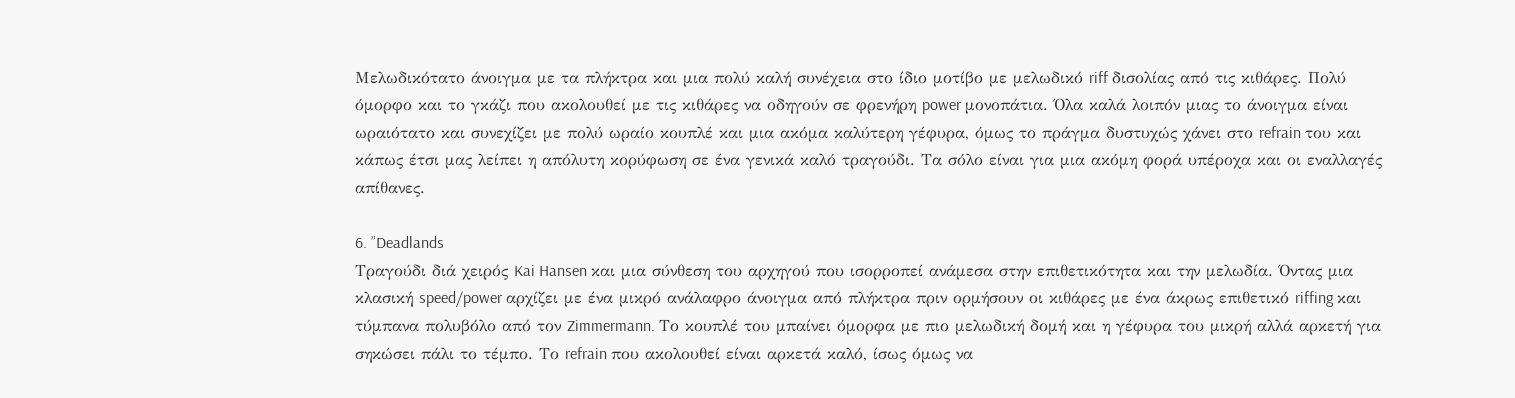Μελωδικότατο άνοιγμα με τα πλήκτρα και μια πολύ καλή συνέχεια στο ίδιο μοτίβο με μελωδικό riff δισολίας από τις κιθάρες. Πολύ όμορφο και το γκάζι που ακολουθεί με τις κιθάρες να οδηγούν σε φρενήρη power μονοπάτια. Όλα καλά λοιπόν μιας το άνοιγμα είναι ωραιότατο και συνεχίζει με πολύ ωραίο κουπλέ και μια ακόμα καλύτερη γέφυρα, όμως το πράγμα δυστυχώς χάνει στο refrain του και κάπως έτσι μας λείπει η απόλυτη κορύφωση σε ένα γενικά καλό τραγούδι. Τα σόλο είναι για μια ακόμη φορά υπέροχα και οι εναλλαγές απίθανες.

6. ”Deadlands
Τραγούδι διά χειρός Kai Hansen και μια σύνθεση του αρχηγού που ισορροπεί ανάμεσα στην επιθετικότητα και την μελωδία. Όντας μια κλασική speed/power αρχίζει με ένα μικρό ανάλαφρο άνοιγμα από πλήκτρα πριν ορμήσουν οι κιθάρες με ένα άκρως επιθετικό riffing και τύμπανα πολυβόλο από τον Zimmermann. Το κουπλέ του μπαίνει όμορφα με πιο μελωδική δομή και η γέφυρα του μικρή αλλά αρκετή για σηκώσει πάλι το τέμπο. Το refrain που ακολουθεί είναι αρκετά καλό, ίσως όμως να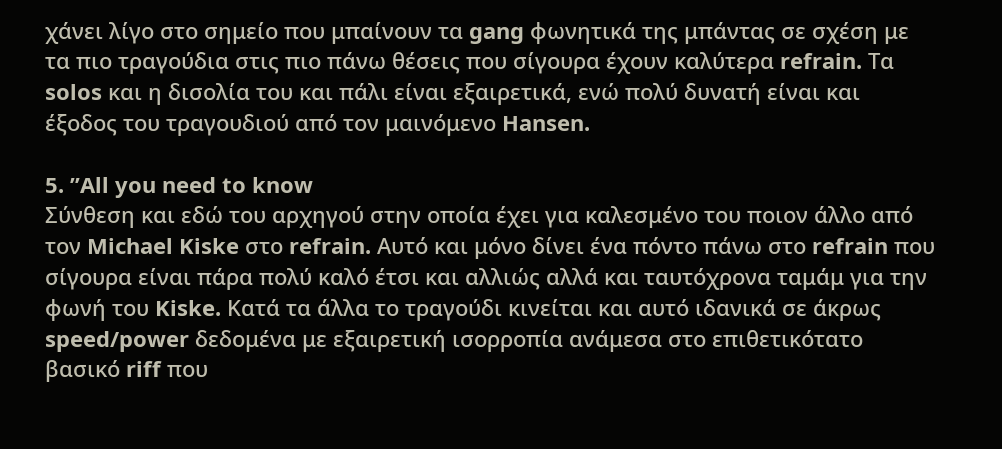χάνει λίγο στο σημείο που μπαίνουν τα gang φωνητικά της μπάντας σε σχέση με τα πιο τραγούδια στις πιο πάνω θέσεις που σίγουρα έχουν καλύτερα refrain. Τα solos και η δισολία του και πάλι είναι εξαιρετικά, ενώ πολύ δυνατή είναι και έξοδος του τραγουδιού από τον μαινόμενο Hansen.

5. ”All you need to know
Σύνθεση και εδώ του αρχηγού στην οποία έχει για καλεσμένο του ποιον άλλο από τον Michael Kiske στο refrain. Αυτό και μόνο δίνει ένα πόντο πάνω στο refrain που σίγουρα είναι πάρα πολύ καλό έτσι και αλλιώς αλλά και ταυτόχρονα ταμάμ για την φωνή του Kiske. Κατά τα άλλα το τραγούδι κινείται και αυτό ιδανικά σε άκρως speed/power δεδομένα με εξαιρετική ισορροπία ανάμεσα στο επιθετικότατο βασικό riff που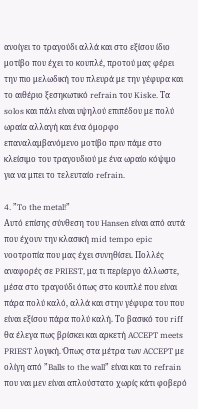ανοίγει το τραγούδι αλλά και στο εξίσου ίδιο μοτίβο που έχει το κουπλέ, προτού μας φέρει την πιο μελωδική του πλευρά με την γέφυρα και το αιθέριο ξεσηκωτικό refrain του Kiske. Τα solos και πάλι είναι υψηλού επιπέδου με πολύ ωραία αλλαγή και ένα όμορφο επαναλαμβανόμενο μοτίβο πριν πάμε στο κλείσιμο του τραγουδιού με ένα ωραίο κόψιμο για να μπει το τελευταίο refrain.

4. ”To the metal!”
Αυτό επίσης σύνθεση του Hansen είναι από αυτά που έχουν την κλασική mid tempo epic νοοτροπία που μας έχει συνηθίσει. Πολλές αναφορές σε PRIEST, μα τι περίεργο άλλωστε, μέσα στο τραγούδι όπως στο κουπλέ που είναι πάρα πολύ καλό, αλλά και στην γέφυρα του που είναι εξίσου πάρα πολύ καλή. Το βασικό του riff θα έλεγα πως βρίσκει και αρκετή ACCEPT meets PRIEST λογική. Όπως στα μέτρα των ACCEPT με ολίγη από ”Balls to the wall” είναι και το refrain που ναι μεν είναι απλούστατο χωρίς κάτι φοβερό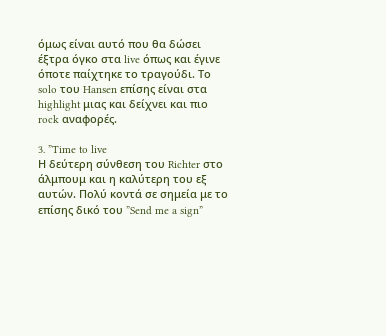όμως είναι αυτό που θα δώσει έξτρα όγκο στα live όπως και έγινε όποτε παίχτηκε το τραγούδι. Το solo του Hansen επίσης είναι στα highlight μιας και δείχνει και πιο rock αναφορές.

3. ”Time to live
Η δεύτερη σύνθεση του Richter στο άλμπουμ και η καλύτερη του εξ αυτών. Πολύ κοντά σε σημεία με το επίσης δικό του ”Send me a sign”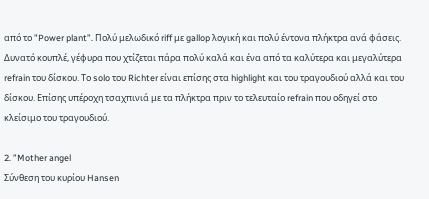από το ”Power plant”. Πολύ μελωδικό riff με gallop λογική και πολύ έντονα πλήκτρα ανά φάσεις. Δυνατό κουπλέ, γέφυρα που χτίζεται πάρα πολύ καλά και ένα από τα καλύτερα και μεγαλύτερα refrain του δίσκου. Το solo του Richter είναι επίσης στα highlight και του τραγουδιού αλλά και του δίσκου. Επίσης υπέροχη τσαχπινιά με τα πλήκτρα πριν το τελευταίο refrain που οδηγεί στο κλείσιμο του τραγουδιού.

2. ”Mother angel
Σύνθεση του κυρίου Hansen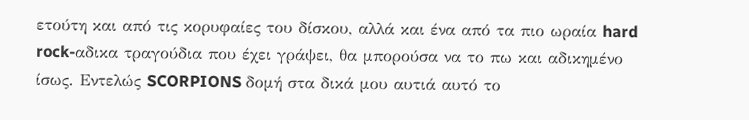ετούτη και από τις κορυφαίες του δίσκου, αλλά και ένα από τα πιο ωραία hard rock-αδικα τραγούδια που έχει γράψει, θα μπορούσα να το πω και αδικημένο ίσως. Εντελώς SCORPIONS δομή στα δικά μου αυτιά αυτό το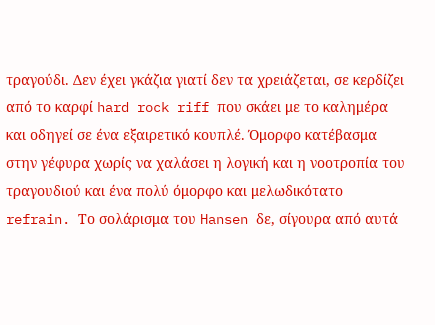τραγούδι. Δεν έχει γκάζια γιατί δεν τα χρειάζεται, σε κερδίζει από το καρφί hard rock riff που σκάει με το καλημέρα και οδηγεί σε ένα εξαιρετικό κουπλέ. Όμορφο κατέβασμα στην γέφυρα χωρίς να χαλάσει η λογική και η νοοτροπία του τραγουδιού και ένα πολύ όμορφο και μελωδικότατο refrain. Το σολάρισμα του Hansen δε, σίγουρα από αυτά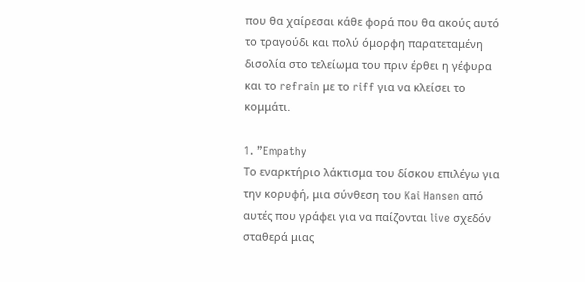που θα χαίρεσαι κάθε φορά που θα ακούς αυτό το τραγούδι και πολύ όμορφη παρατεταμένη δισολία στο τελείωμα του πριν έρθει η γέφυρα και το refrain με το riff για να κλείσει το κομμάτι.

1. ”Empathy
Το εναρκτήριο λάκτισμα του δίσκου επιλέγω για την κορυφή, μια σύνθεση του Kai Hansen από αυτές που γράφει για να παίζονται live σχεδόν σταθερά μιας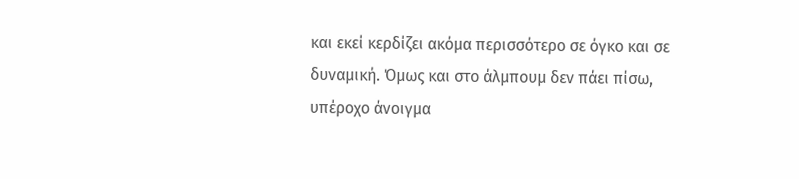και εκεί κερδίζει ακόμα περισσότερο σε όγκο και σε δυναμική. Όμως και στο άλμπουμ δεν πάει πίσω, υπέροχο άνοιγμα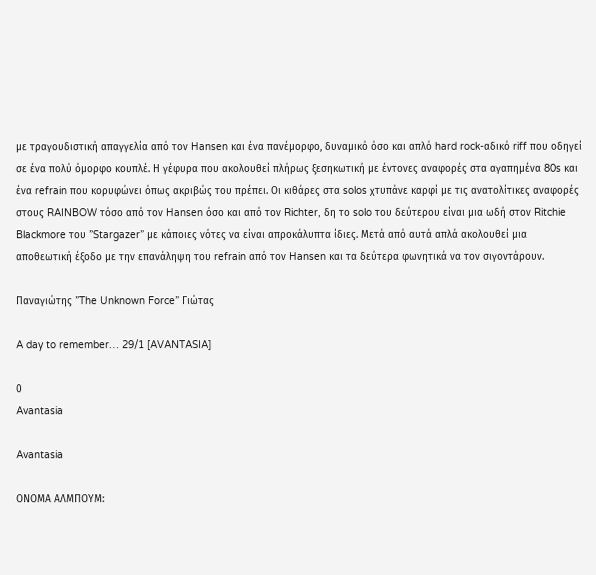με τραγουδιστική απαγγελία από τον Hansen και ένα πανέμορφο, δυναμικό όσο και απλό hard rock-αδικό riff που οδηγεί σε ένα πολύ όμορφο κουπλέ. Η γέφυρα που ακολουθεί πλήρως ξεσηκωτική με έντονες αναφορές στα αγαπημένα 80s και ένα refrain που κορυφώνει όπως ακριβώς του πρέπει. Οι κιθάρες στα solos χτυπάνε καρφί με τις ανατολίτικες αναφορές στους RAINBOW τόσο από τον Hansen όσο και από τον Richter, δη το solo του δεύτερου είναι μια ωδή στον Ritchie Blackmore του ”Stargazer” με κάποιες νότες να είναι απροκάλυπτα ίδιες. Μετά από αυτά απλά ακολουθεί μια αποθεωτική έξοδο με την επανάληψη του refrain από τον Hansen και τα δεύτερα φωνητικά να τον σιγοντάρουν.

Παναγιώτης ”The Unknown Force” Γιώτας

A day to remember… 29/1 [AVANTASIA]

0
Avantasia

Avantasia

ΟΝΟΜΑ ΑΛΜΠΟΥΜ: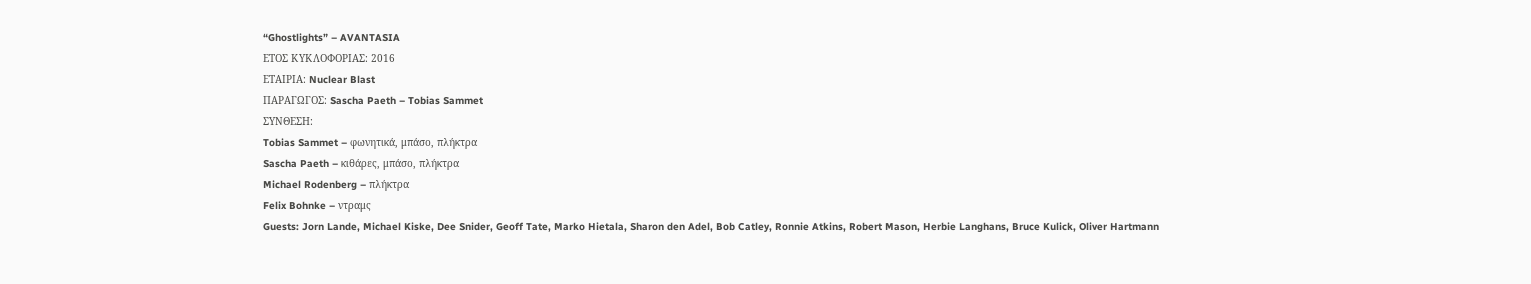“Ghostlights” – AVANTASIA
ΕΤΟΣ ΚΥΚΛΟΦΟΡΙΑΣ: 2016
ΕΤΑΙΡΙΑ: Nuclear Blast
ΠΑΡΑΓΩΓΟΣ: Sascha Paeth – Tobias Sammet
ΣΥΝΘΕΣΗ:
Tobias Sammet – φωνητικά, μπάσο, πλήκτρα
Sascha Paeth – κιθάρες, μπάσο, πλήκτρα
Michael Rodenberg – πλήκτρα
Felix Bohnke – ντραμς
Guests: Jorn Lande, Michael Kiske, Dee Snider, Geoff Tate, Marko Hietala, Sharon den Adel, Bob Catley, Ronnie Atkins, Robert Mason, Herbie Langhans, Bruce Kulick, Oliver Hartmann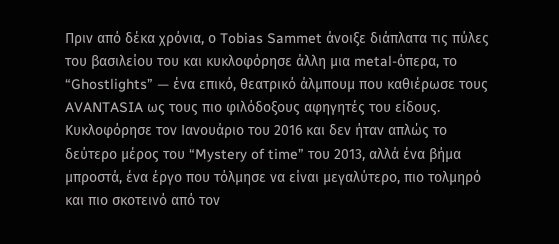Πριν από δέκα χρόνια, ο Tobias Sammet άνοιξε διάπλατα τις πύλες του βασιλείου του και κυκλοφόρησε άλλη μια metal-όπερα, το “Ghostlights” — ένα επικό, θεατρικό άλμπουμ που καθιέρωσε τους AVANTASIA ως τους πιο φιλόδοξους αφηγητές του είδους. Κυκλοφόρησε τον Ιανουάριο του 2016 και δεν ήταν απλώς το δεύτερο μέρος του “Mystery of time” του 2013, αλλά ένα βήμα μπροστά, ένα έργο που τόλμησε να είναι μεγαλύτερο, πιο τολμηρό και πιο σκοτεινό από τον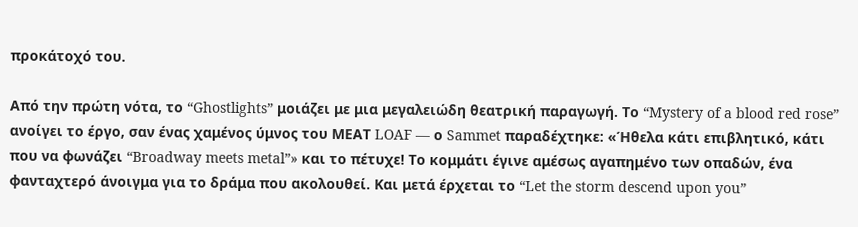προκάτοχό του.

Από την πρώτη νότα, το “Ghostlights” μοιάζει με μια μεγαλειώδη θεατρική παραγωγή. Το “Mystery of a blood red rose” ανοίγει το έργο, σαν ένας χαμένος ύμνος του MΕΑΤ LOAF — ο Sammet παραδέχτηκε: «Ήθελα κάτι επιβλητικό, κάτι που να φωνάζει “Broadway meets metal”» και το πέτυχε! Το κομμάτι έγινε αμέσως αγαπημένο των οπαδών, ένα φανταχτερό άνοιγμα για το δράμα που ακολουθεί. Και μετά έρχεται το “Let the storm descend upon you”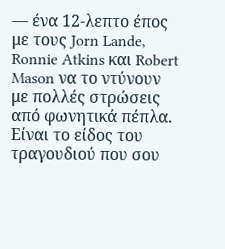— ένα 12-λεπτο έπος με τους Jorn Lande, Ronnie Atkins και Robert Mason να το ντύνουν με πολλές στρώσεις από φωνητικά πέπλα. Είναι το είδος του τραγουδιού που σου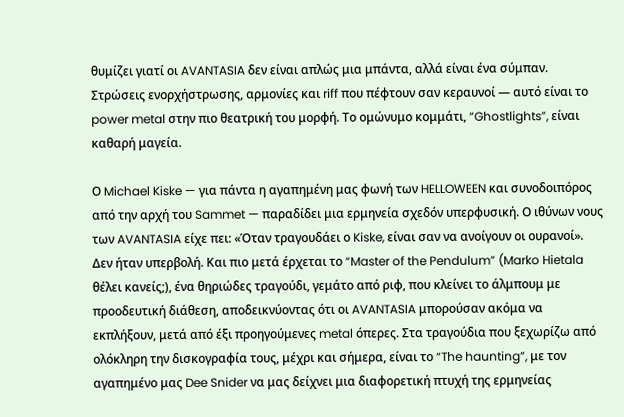θυμίζει γιατί οι AVANTASIA δεν είναι απλώς μια μπάντα, αλλά είναι ένα σύμπαν. Στρώσεις ενορχήστρωσης, αρμονίες και riff που πέφτουν σαν κεραυνοί — αυτό είναι το power metal στην πιο θεατρική του μορφή. Το ομώνυμο κομμάτι, “Ghostlights”, είναι καθαρή μαγεία.

Ο Michael Kiske — για πάντα η αγαπημένη μας φωνή των HELLOWEEN και συνοδοιπόρος από την αρχή του Sammet — παραδίδει μια ερμηνεία σχεδόν υπερφυσική. Ο ιθύνων νους των AVANTASIA είχε πει: «Όταν τραγουδάει ο Kiske, είναι σαν να ανοίγουν οι ουρανοί». Δεν ήταν υπερβολή. Και πιο μετά έρχεται το “Master of the Pendulum” (Marko Hietala θέλει κανείς;), ένα θηριώδες τραγούδι, γεμάτο από ριφ, που κλείνει το άλμπουμ με προοδευτική διάθεση, αποδεικνύοντας ότι οι AVANTASIA μπορούσαν ακόμα να εκπλήξουν, μετά από έξι προηγούμενες metal όπερες. Στα τραγούδια που ξεχωρίζω από ολόκληρη την δισκογραφία τους, μέχρι και σήμερα, είναι το “The haunting”, με τον αγαπημένο μας Dee Snider να μας δείχνει μια διαφορετική πτυχή της ερμηνείας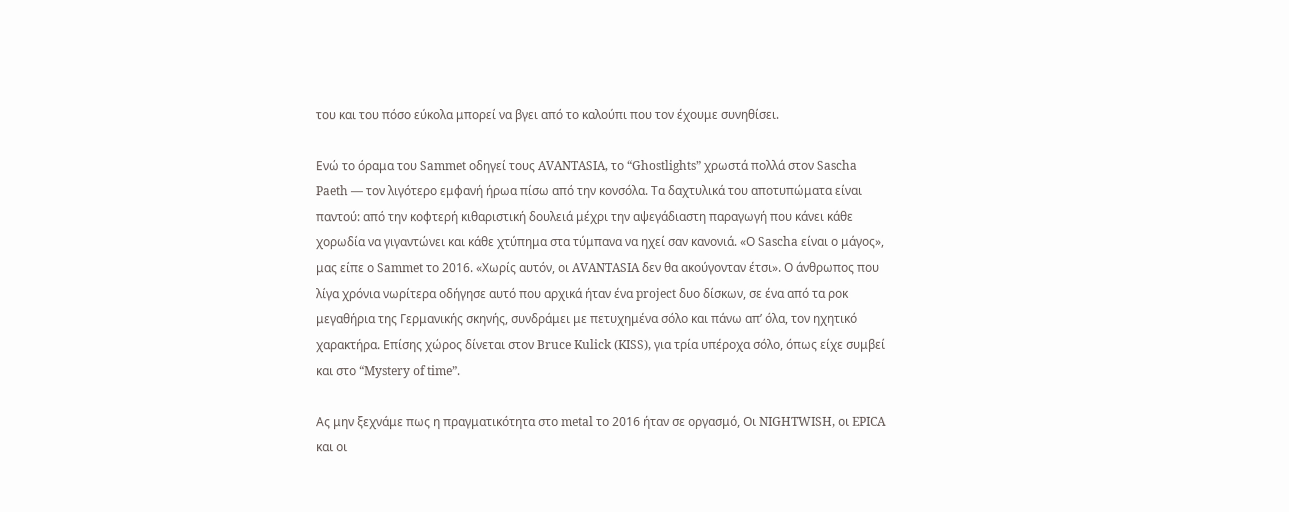του και του πόσο εύκολα μπορεί να βγει από το καλούπι που τον έχουμε συνηθίσει.

Ενώ το όραμα του Sammet οδηγεί τους AVANTASIA, το “Ghostlights” χρωστά πολλά στον Sascha Paeth — τον λιγότερο εμφανή ήρωα πίσω από την κονσόλα. Τα δαχτυλικά του αποτυπώματα είναι παντού: από την κοφτερή κιθαριστική δουλειά μέχρι την αψεγάδιαστη παραγωγή που κάνει κάθε χορωδία να γιγαντώνει και κάθε χτύπημα στα τύμπανα να ηχεί σαν κανονιά. «Ο Sascha είναι ο μάγος», μας είπε ο Sammet το 2016. «Χωρίς αυτόν, οι AVANTASIA δεν θα ακούγονταν έτσι». Ο άνθρωπος που λίγα χρόνια νωρίτερα οδήγησε αυτό που αρχικά ήταν ένα project δυο δίσκων, σε ένα από τα ροκ μεγαθήρια της Γερμανικής σκηνής, συνδράμει με πετυχημένα σόλο και πάνω απ’ όλα, τον ηχητικό χαρακτήρα. Επίσης χώρος δίνεται στον Bruce Kulick (KISS), για τρία υπέροχα σόλο, όπως είχε συμβεί και στο “Mystery of time”.

Ας μην ξεχνάμε πως η πραγματικότητα στο metal το 2016 ήταν σε οργασμό, Οι NIGHTWISH, οι EPICA και οι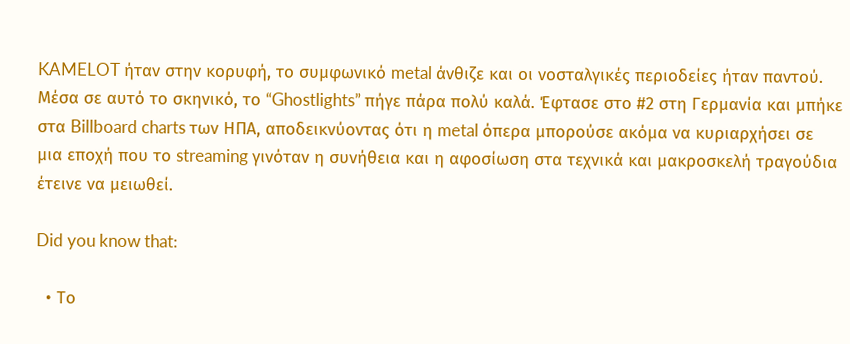KAMELOT ήταν στην κορυφή, το συμφωνικό metal άνθιζε και οι νοσταλγικές περιοδείες ήταν παντού. Μέσα σε αυτό το σκηνικό, το “Ghostlights” πήγε πάρα πολύ καλά. Έφτασε στο #2 στη Γερμανία και μπήκε στα Billboard charts των ΗΠΑ, αποδεικνύοντας ότι η metal όπερα μπορούσε ακόμα να κυριαρχήσει σε μια εποχή που το streaming γινόταν η συνήθεια και η αφοσίωση στα τεχνικά και μακροσκελή τραγούδια έτεινε να μειωθεί.

Did you know that:

  • Το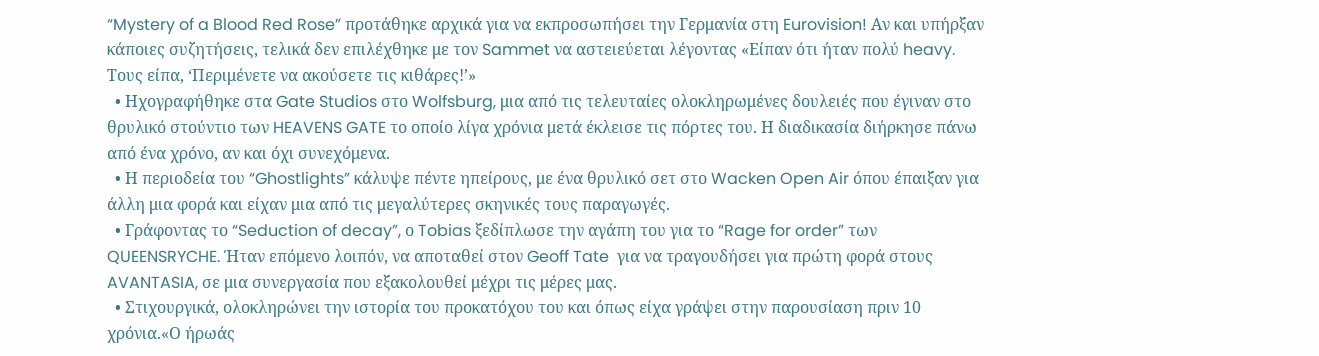“Mystery of a Blood Red Rose” προτάθηκε αρχικά για να εκπροσωπήσει την Γερμανία στη Eurovision! Αν και υπήρξαν κάποιες συζητήσεις, τελικά δεν επιλέχθηκε με τον Sammet να αστειεύεται λέγοντας «Είπαν ότι ήταν πολύ heavy. Τους είπα, ‘Περιμένετε να ακούσετε τις κιθάρες!’»
  • Ηχογραφήθηκε στα Gate Studios στο Wolfsburg, μια από τις τελευταίες ολοκληρωμένες δουλειές που έγιναν στο θρυλικό στούντιο των HEAVENS GATE το οποίο λίγα χρόνια μετά έκλεισε τις πόρτες του. Η διαδικασία διήρκησε πάνω από ένα χρόνο, αν και όχι συνεχόμενα.
  • Η περιοδεία του “Ghostlights” κάλυψε πέντε ηπείρους, με ένα θρυλικό σετ στο Wacken Open Air όπου έπαιξαν για άλλη μια φορά και είχαν μια από τις μεγαλύτερες σκηνικές τους παραγωγές.
  • Γράφοντας το “Seduction of decay”, ο Tobias ξεδίπλωσε την αγάπη του για το “Rage for order” των QUEENSRYCHE. Ήταν επόμενο λοιπόν, να αποταθεί στον Geoff Tate  για να τραγουδήσει για πρώτη φορά στους AVANTASIA, σε μια συνεργασία που εξακολουθεί μέχρι τις μέρες μας.
  • Στιχουργικά, ολοκληρώνει την ιστορία του προκατόχου του και όπως είχα γράψει στην παρουσίαση πριν 10 χρόνια.«Ο ήρωάς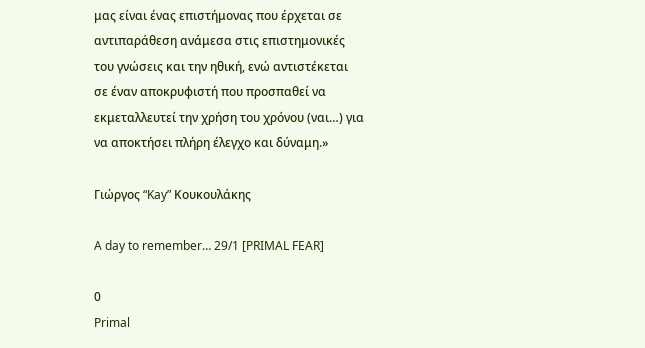μας είναι ένας επιστήμονας που έρχεται σε αντιπαράθεση ανάμεσα στις επιστημονικές του γνώσεις και την ηθική, ενώ αντιστέκεται σε έναν αποκρυφιστή που προσπαθεί να εκμεταλλευτεί την χρήση του χρόνου (ναι…) για να αποκτήσει πλήρη έλεγχο και δύναμη.»

Γιώργος “Kay” Κουκουλάκης

A day to remember… 29/1 [PRIMAL FEAR]

0
Primal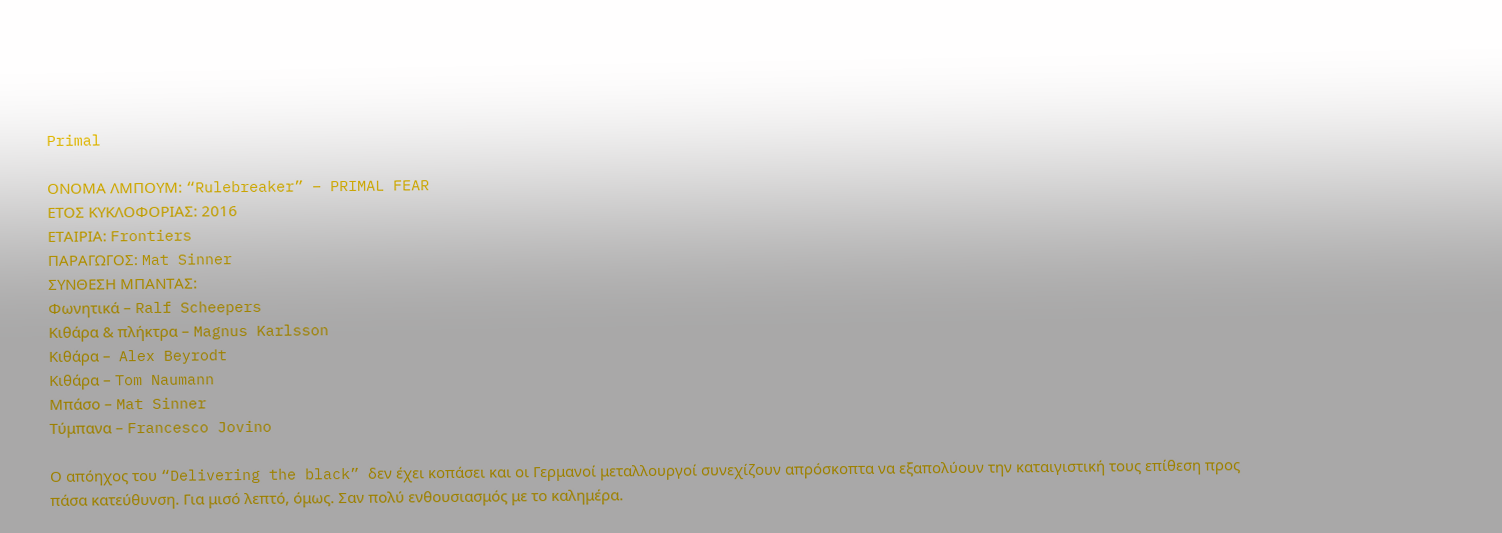Primal

ΟΝΟΜΑ ΛΜΠΟΥΜ: “Rulebreaker” – PRIMAL FEAR
ΕΤΟΣ ΚΥΚΛΟΦΟΡΙΑΣ: 2016
ΕΤΑΙΡΙΑ: Frontiers
ΠΑΡΑΓΩΓΟΣ: Mat Sinner
ΣΥΝΘΕΣΗ ΜΠΑΝΤΑΣ:
Φωνητικά – Ralf Scheepers
Κιθάρα & πλήκτρα – Magnus Karlsson
Κιθάρα –  Alex Beyrodt
Κιθάρα – Tom Naumann
Μπάσο – Mat Sinner
Τύμπανα – Francesco Jovino

Ο απόηχος του “Delivering the black” δεν έχει κοπάσει και οι Γερμανοί μεταλλουργοί συνεχίζουν απρόσκοπτα να εξαπολύουν την καταιγιστική τους επίθεση προς πάσα κατεύθυνση. Για μισό λεπτό, όμως. Σαν πολύ ενθουσιασμός με το καλημέρα.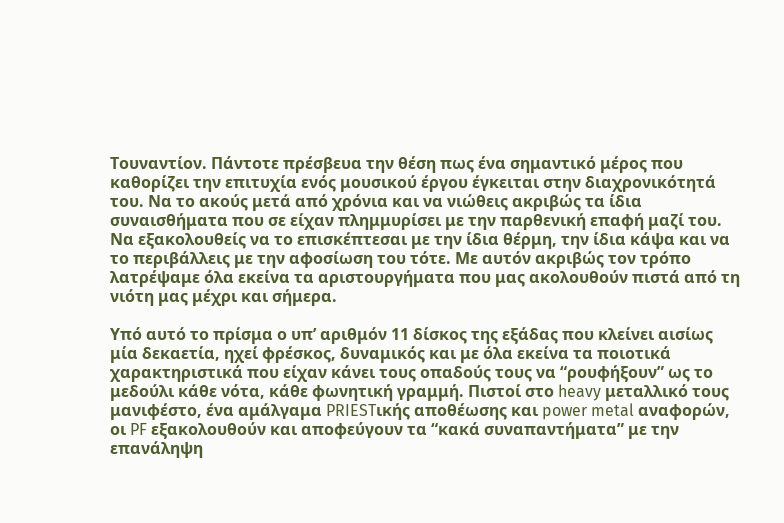Τουναντίον. Πάντοτε πρέσβευα την θέση πως ένα σημαντικό μέρος που καθορίζει την επιτυχία ενός μουσικού έργου έγκειται στην διαχρονικότητά του. Να το ακούς μετά από χρόνια και να νιώθεις ακριβώς τα ίδια συναισθήματα που σε είχαν πλημμυρίσει με την παρθενική επαφή μαζί του. Να εξακολουθείς να το επισκέπτεσαι με την ίδια θέρμη, την ίδια κάψα και να το περιβάλλεις με την αφοσίωση του τότε. Με αυτόν ακριβώς τον τρόπο λατρέψαμε όλα εκείνα τα αριστουργήματα που μας ακολουθούν πιστά από τη νιότη μας μέχρι και σήμερα.

Υπό αυτό το πρίσμα ο υπ’ αριθμόν 11 δίσκος της εξάδας που κλείνει αισίως μία δεκαετία, ηχεί φρέσκος, δυναμικός και με όλα εκείνα τα ποιοτικά χαρακτηριστικά που είχαν κάνει τους οπαδούς τους να “ρουφήξουν” ως το μεδούλι κάθε νότα, κάθε φωνητική γραμμή. Πιστοί στο heavy μεταλλικό τους μανιφέστο, ένα αμάλγαμα PRIESTικής αποθέωσης και power metal αναφορών, οι PF εξακολουθούν και αποφεύγουν τα “κακά συναπαντήματα” με την επανάληψη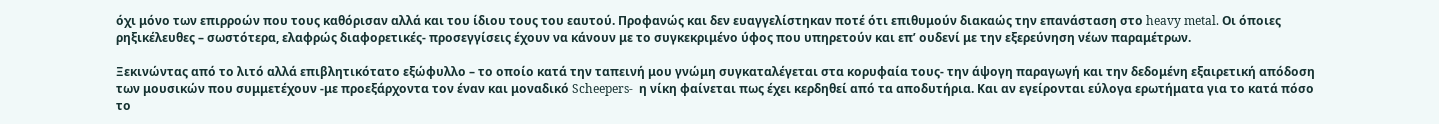όχι μόνο των επιρροών που τους καθόρισαν αλλά και του ίδιου τους του εαυτού. Προφανώς και δεν ευαγγελίστηκαν ποτέ ότι επιθυμούν διακαώς την επανάσταση στο heavy metal. Οι όποιες ρηξικέλευθες – σωστότερα, ελαφρώς διαφορετικές- προσεγγίσεις έχουν να κάνουν με το συγκεκριμένο ύφος που υπηρετούν και επ’ ουδενί με την εξερεύνηση νέων παραμέτρων.

Ξεκινώντας από το λιτό αλλά επιβλητικότατο εξώφυλλο – το οποίο κατά την ταπεινή μου γνώμη συγκαταλέγεται στα κορυφαία τους- την άψογη παραγωγή και την δεδομένη εξαιρετική απόδοση των μουσικών που συμμετέχουν -με προεξάρχοντα τον έναν και μοναδικό Scheepers-  η νίκη φαίνεται πως έχει κερδηθεί από τα αποδυτήρια. Και αν εγείρονται εύλογα ερωτήματα για το κατά πόσο το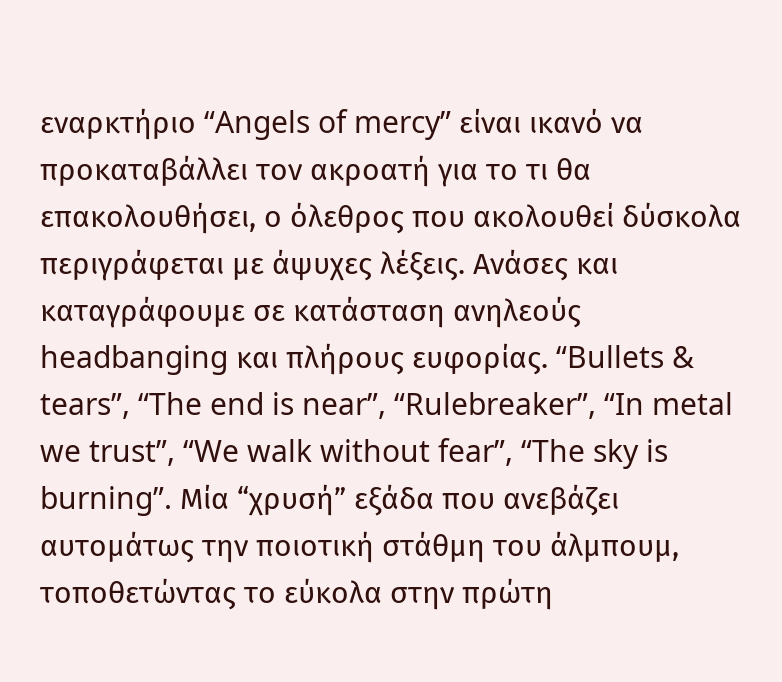εναρκτήριο “Angels of mercy” είναι ικανό να προκαταβάλλει τον ακροατή για το τι θα επακολουθήσει, ο όλεθρος που ακολουθεί δύσκολα περιγράφεται με άψυχες λέξεις. Ανάσες και καταγράφουμε σε κατάσταση ανηλεούς headbanging και πλήρους ευφορίας. “Bullets & tears”, “The end is near”, “Rulebreaker”, “In metal we trust”, “We walk without fear”, “The sky is burning”. Μία “χρυσή” εξάδα που ανεβάζει αυτομάτως την ποιοτική στάθμη του άλμπουμ, τοποθετώντας το εύκολα στην πρώτη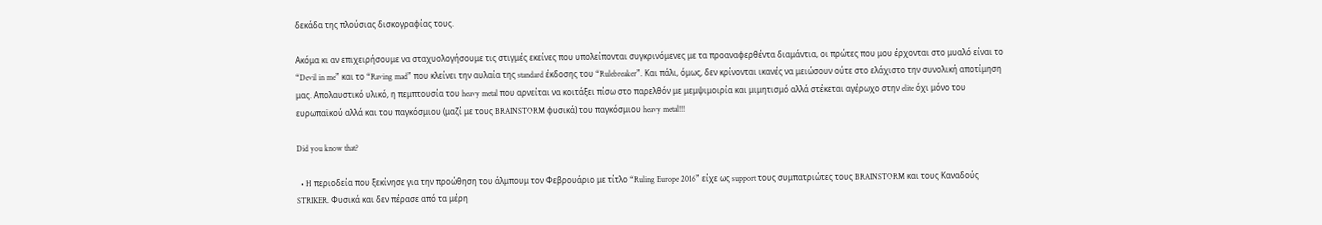δεκάδα της πλούσιας δισκογραφίας τους.

Ακόμα κι αν επιχειρήσουμε να σταχυολογήσουμε τις στιγμές εκείνες που υπολείπονται συγκρινόμενες με τα προαναφερθέντα διαμάντια, οι πρώτες που μου έρχονται στο μυαλό είναι το “Devil in me” και το “Raving mad” που κλείνει την αυλαία της standard έκδοσης του “Rulebreaker”. Και πάλι, όμως, δεν κρίνονται ικανές να μειώσουν ούτε στο ελάχιστο την συνολική αποτίμηση μας. Απολαυστικό υλικό, η πεμπτουσία του heavy metal που αρνείται να κοιτάξει πίσω στο παρελθόν με μεμψιμοιρία και μιμητισμό αλλά στέκεται αγέρωχο στην elite όχι μόνο του ευρωπαϊκού αλλά και του παγκόσμιου (μαζί με τους BRAINSTORM φυσικά) του παγκόσμιου heavy metal!!!

Did you know that?

  • H περιοδεία που ξεκίνησε για την προώθηση του άλμπουμ τον Φεβρουάριο με τίτλο “Ruling Europe 2016” είχε ως support τους συμπατριώτες τους BRAINSTORM και τους Καναδούς STRIKER. Φυσικά και δεν πέρασε από τα μέρη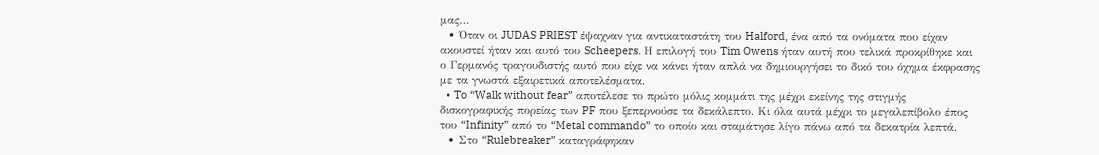μας…
  • Όταν οι JUDAS PRIEST έψαχναν για αντικαταστάτη του Halford, ένα από τα ονόματα που είχαν ακουστεί ήταν και αυτό του Scheepers. Η επιλογή του Tim Owens ήταν αυτή που τελικά προκρίθηκε και ο Γερμανός τραγουδιστής αυτό που είχε να κάνει ήταν απλά να δημιουργήσει το δικό του όχημα έκφρασης με τα γνωστά εξαιρετικά αποτελέσματα.
  • To “Walk without fear” αποτέλεσε το πρώτο μόλις κομμάτι της μέχρι εκείνης της στιγμής δισκογραφικής πορείας των PF που ξεπερνούσε τα δεκάλεπτο. Κι όλα αυτά μέχρι το μεγαλεπίβολο έπος του “Infinity” από το “Metal commando” το οποίο και σταμάτησε λίγο πάνω από τα δεκατρία λεπτά.
  • Στο “Rulebreaker” καταγράφηκαν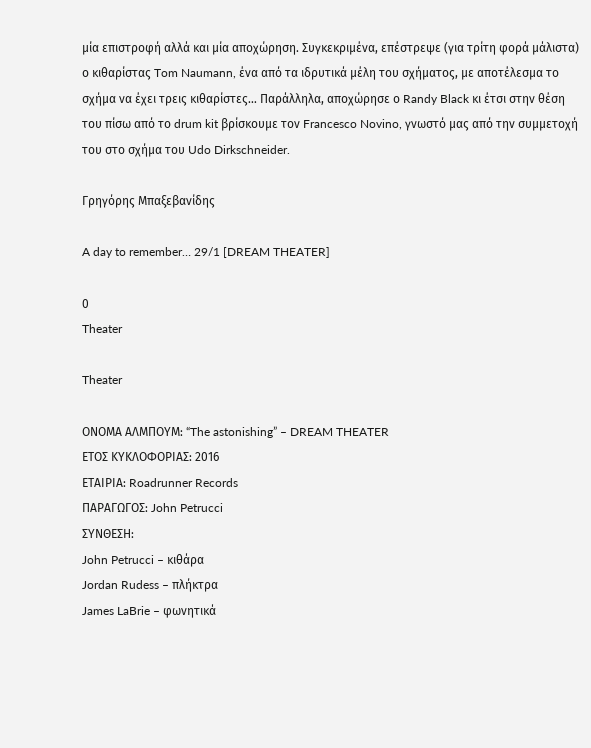μία επιστροφή αλλά και μία αποχώρηση. Συγκεκριμένα, επέστρεψε (για τρίτη φορά μάλιστα) ο κιθαρίστας Tom Naumann, ένα από τα ιδρυτικά μέλη του σχήματος, με αποτέλεσμα το σχήμα να έχει τρεις κιθαρίστες… Παράλληλα, αποχώρησε ο Randy Black κι έτσι στην θέση του πίσω από το drum kit βρίσκουμε τον Francesco Novino, γνωστό μας από την συμμετοχή του στο σχήμα του Udo Dirkschneider.

Γρηγόρης Μπαξεβανίδης

A day to remember… 29/1 [DREAM THEATER]

0
Theater

Theater

ΟΝΟΜΑ ΑΛΜΠΟΥΜ: “The astonishing” – DREAM THEATER
ΕΤΟΣ ΚΥΚΛΟΦΟΡΙΑΣ: 2016
ΕΤΑΙΡΙΑ: Roadrunner Records
ΠΑΡΑΓΩΓΟΣ: John Petrucci
ΣΥΝΘΕΣΗ:
John Petrucci – κιθάρα
Jordan Rudess – πλήκτρα
James LaBrie – φωνητικά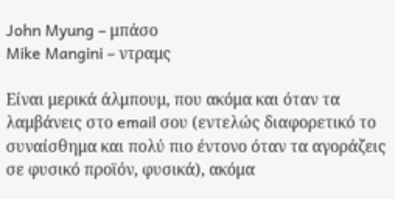John Myung – μπάσο
Mike Mangini – ντραμς

Είναι μερικά άλμπουμ, που ακόμα και όταν τα λαμβάνεις στο email σου (εντελώς διαφορετικό το συναίσθημα και πολύ πιο έντονο όταν τα αγοράζεις σε φυσικό προϊόν, φυσικά), ακόμα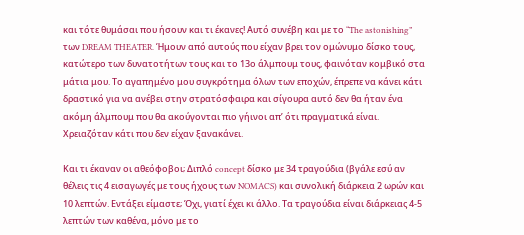και τότε θυμάσαι που ήσουν και τι έκανες! Αυτό συνέβη και με το “The astonishing” των DREAM THEATER. Ήμουν από αυτούς που είχαν βρει τον ομώνυμο δίσκο τους, κατώτερο των δυνατοτήτων τους και το 13ο άλμπουμ τους, φαινόταν κομβικό στα μάτια μου. Το αγαπημένο μου συγκρότημα όλων των εποχών, έπρεπε να κάνει κάτι δραστικό για να ανέβει στην στρατόσφαιρα και σίγουρα αυτό δεν θα ήταν ένα ακόμη άλμπουμ που θα ακούγονται πιο γήινοι απ’ ότι πραγματικά είναι. Χρειαζόταν κάτι που δεν είχαν ξανακάνει.

Και τι έκαναν οι αθεόφοβοι; Διπλό concept δίσκο με 34 τραγούδια (βγάλε εσύ αν θέλεις τις 4 εισαγωγές με τους ήχους των NOMACS) και συνολική διάρκεια 2 ωρών και 10 λεπτών. Εντάξει είμαστε; Όχι, γιατί έχει κι άλλο. Τα τραγούδια είναι διάρκειας 4-5 λεπτών των καθένα, μόνο με το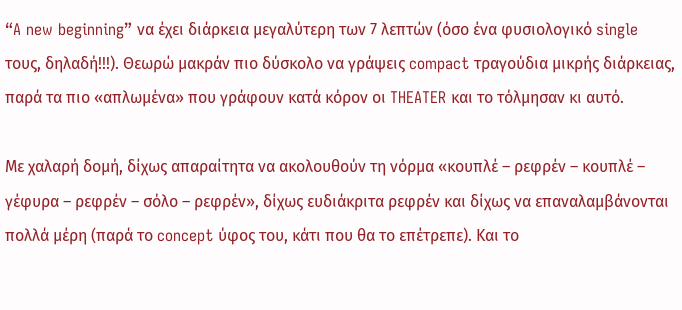“A new beginning” να έχει διάρκεια μεγαλύτερη των 7 λεπτών (όσο ένα φυσιολογικό single τους, δηλαδή!!!). Θεωρώ μακράν πιο δύσκολο να γράψεις compact τραγούδια μικρής διάρκειας, παρά τα πιο «απλωμένα» που γράφουν κατά κόρον οι THEATER και το τόλμησαν κι αυτό.

Με χαλαρή δομή, δίχως απαραίτητα να ακολουθούν τη νόρμα «κουπλέ – ρεφρέν – κουπλέ – γέφυρα – ρεφρέν – σόλο – ρεφρέν», δίχως ευδιάκριτα ρεφρέν και δίχως να επαναλαμβάνονται πολλά μέρη (παρά το concept ύφος του, κάτι που θα το επέτρεπε). Και το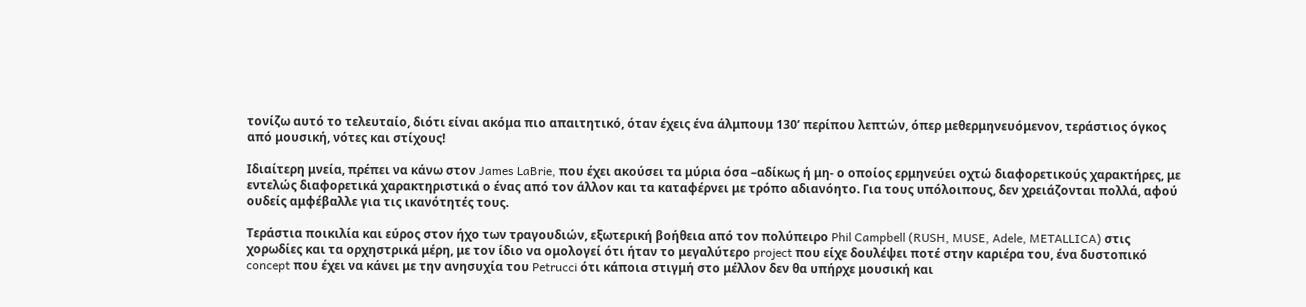τονίζω αυτό το τελευταίο, διότι είναι ακόμα πιο απαιτητικό, όταν έχεις ένα άλμπουμ 130’ περίπου λεπτών, όπερ μεθερμηνευόμενον, τεράστιος όγκος από μουσική, νότες και στίχους!

Ιδιαίτερη μνεία, πρέπει να κάνω στον James LaBrie, που έχει ακούσει τα μύρια όσα –αδίκως ή μη- ο οποίος ερμηνεύει οχτώ διαφορετικούς χαρακτήρες, με εντελώς διαφορετικά χαρακτηριστικά ο ένας από τον άλλον και τα καταφέρνει με τρόπο αδιανόητο. Για τους υπόλοιπους, δεν χρειάζονται πολλά, αφού ουδείς αμφέβαλλε για τις ικανότητές τους.

Τεράστια ποικιλία και εύρος στον ήχο των τραγουδιών, εξωτερική βοήθεια από τον πολύπειρο Phil Campbell (RUSH, MUSE, Adele, METALLICA) στις χορωδίες και τα ορχηστρικά μέρη, με τον ίδιο να ομολογεί ότι ήταν το μεγαλύτερο project που είχε δουλέψει ποτέ στην καριέρα του, ένα δυστοπικό concept που έχει να κάνει με την ανησυχία του Petrucci ότι κάποια στιγμή στο μέλλον δεν θα υπήρχε μουσική και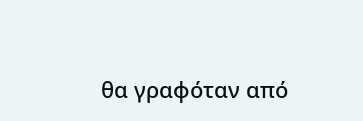θα γραφόταν από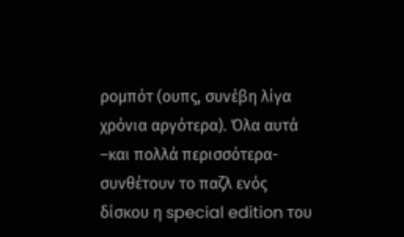ρομπότ (ουπς, συνέβη λίγα χρόνια αργότερα). Όλα αυτά –και πολλά περισσότερα- συνθέτουν το παζλ ενός δίσκου η special edition του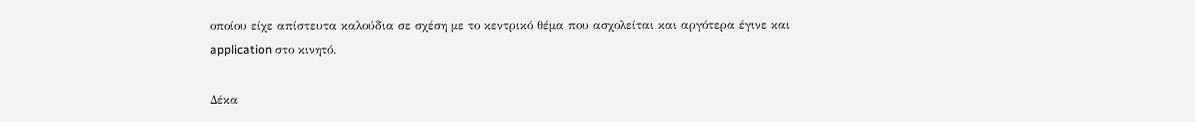οποίου είχε απίστευτα καλούδια σε σχέση με το κεντρικό θέμα που ασχολείται και αργότερα έγινε και application στο κινητό.

Δέκα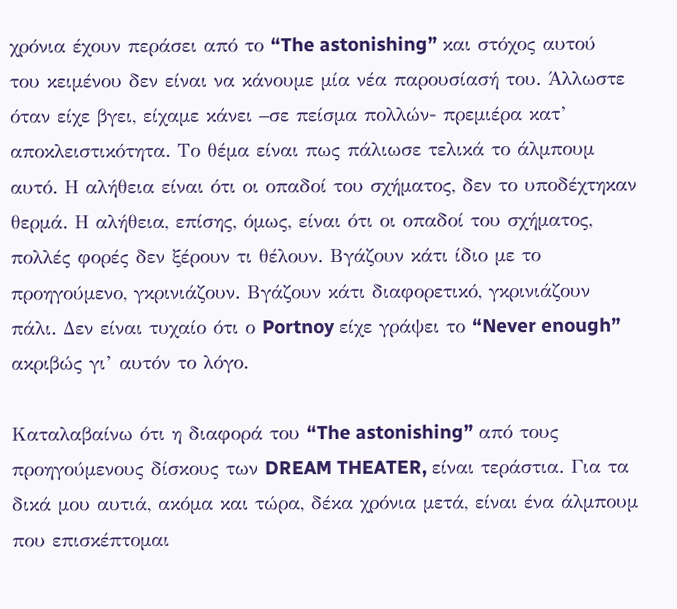χρόνια έχουν περάσει από το “The astonishing” και στόχος αυτού του κειμένου δεν είναι να κάνουμε μία νέα παρουσίασή του. Άλλωστε όταν είχε βγει, είχαμε κάνει –σε πείσμα πολλών- πρεμιέρα κατ’ αποκλειστικότητα. Το θέμα είναι πως πάλιωσε τελικά το άλμπουμ αυτό. Η αλήθεια είναι ότι οι οπαδοί του σχήματος, δεν το υποδέχτηκαν θερμά. Η αλήθεια, επίσης, όμως, είναι ότι οι οπαδοί του σχήματος, πολλές φορές δεν ξέρουν τι θέλουν. Βγάζουν κάτι ίδιο με το προηγούμενο, γκρινιάζουν. Βγάζουν κάτι διαφορετικό, γκρινιάζουν πάλι. Δεν είναι τυχαίο ότι ο Portnoy είχε γράψει το “Never enough” ακριβώς γι’ αυτόν το λόγο.

Καταλαβαίνω ότι η διαφορά του “The astonishing” από τους προηγούμενους δίσκους των DREAM THEATER, είναι τεράστια. Για τα δικά μου αυτιά, ακόμα και τώρα, δέκα χρόνια μετά, είναι ένα άλμπουμ που επισκέπτομαι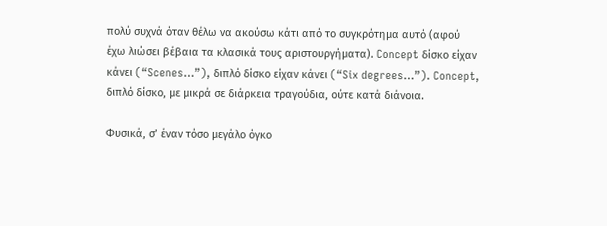πολύ συχνά όταν θέλω να ακούσω κάτι από το συγκρότημα αυτό (αφού έχω λιώσει βέβαια τα κλασικά τους αριστουργήματα). Concept δίσκο είχαν κάνει (“Scenes…”), διπλό δίσκο είχαν κάνει (“Six degrees…”). Concept, διπλό δίσκο, με μικρά σε διάρκεια τραγούδια, ούτε κατά διάνοια.

Φυσικά, σ’ έναν τόσο μεγάλο όγκο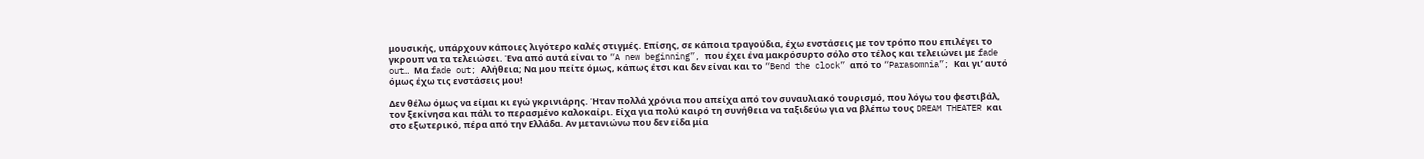μουσικής, υπάρχουν κάποιες λιγότερο καλές στιγμές. Επίσης, σε κάποια τραγούδια, έχω ενστάσεις με τον τρόπο που επιλέγει το γκρουπ να τα τελειώσει. Ένα από αυτά είναι το “A new beginning”, που έχει ένα μακρόσυρτο σόλο στο τέλος και τελειώνει με fade out… Μα fade out; Αλήθεια; Να μου πείτε όμως, κάπως έτσι και δεν είναι και το “Bend the clock” από το “Parasomnia”; Και γι’ αυτό όμως έχω τις ενστάσεις μου!

Δεν θέλω όμως να είμαι κι εγώ γκρινιάρης. Ήταν πολλά χρόνια που απείχα από τον συναυλιακό τουρισμό, που λόγω του φεστιβάλ, τον ξεκίνησα και πάλι το περασμένο καλοκαίρι. Είχα για πολύ καιρό τη συνήθεια να ταξιδεύω για να βλέπω τους DREAM THEATER και στο εξωτερικό, πέρα από την Ελλάδα. Αν μετανιώνω που δεν είδα μία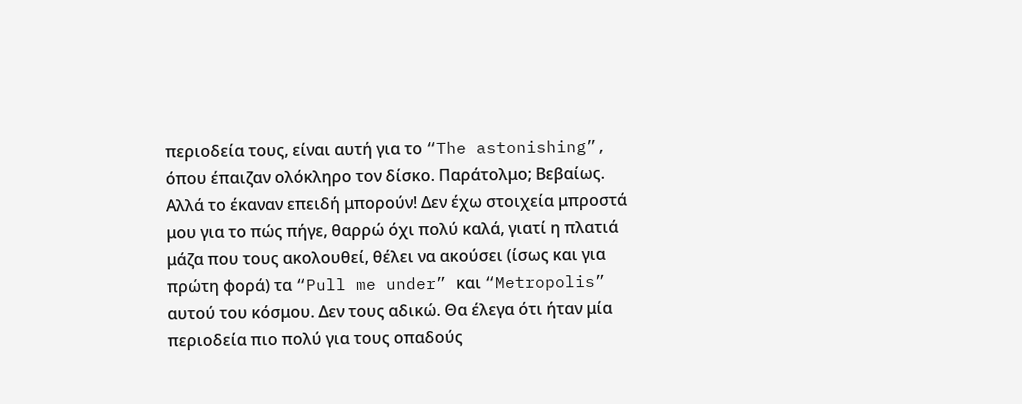περιοδεία τους, είναι αυτή για το “The astonishing”, όπου έπαιζαν ολόκληρο τον δίσκο. Παράτολμο; Βεβαίως. Αλλά το έκαναν επειδή μπορούν! Δεν έχω στοιχεία μπροστά μου για το πώς πήγε, θαρρώ όχι πολύ καλά, γιατί η πλατιά μάζα που τους ακολουθεί, θέλει να ακούσει (ίσως και για πρώτη φορά) τα “Pull me under” και “Metropolis” αυτού του κόσμου. Δεν τους αδικώ. Θα έλεγα ότι ήταν μία περιοδεία πιο πολύ για τους οπαδούς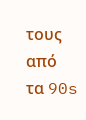τους από τα 90s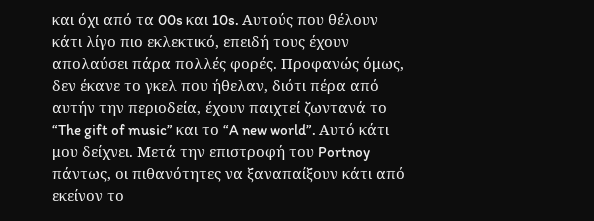και όχι από τα 00s και 10s. Αυτούς που θέλουν κάτι λίγο πιο εκλεκτικό, επειδή τους έχουν απολαύσει πάρα πολλές φορές. Προφανώς όμως, δεν έκανε το γκελ που ήθελαν, διότι πέρα από αυτήν την περιοδεία, έχουν παιχτεί ζωντανά το “The gift of music” και το “A new world”. Αυτό κάτι μου δείχνει. Μετά την επιστροφή του Portnoy πάντως, οι πιθανότητες να ξαναπαίξουν κάτι από εκείνον το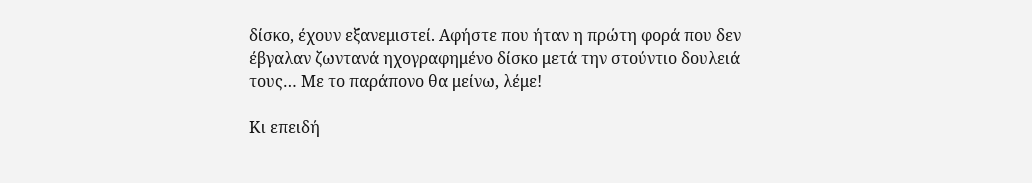δίσκο, έχουν εξανεμιστεί. Αφήστε που ήταν η πρώτη φορά που δεν έβγαλαν ζωντανά ηχογραφημένο δίσκο μετά την στούντιο δουλειά τους… Με το παράπονο θα μείνω, λέμε!

Κι επειδή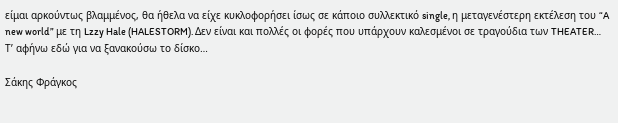είμαι αρκούντως βλαμμένος, θα ήθελα να είχε κυκλοφορήσει ίσως σε κάποιο συλλεκτικό single, η μεταγενέστερη εκτέλεση του “A new world” με τη Lzzy Hale (HALESTORM). Δεν είναι και πολλές οι φορές που υπάρχουν καλεσμένοι σε τραγούδια των THEATER… Τ’ αφήνω εδώ για να ξανακούσω το δίσκο…

Σάκης Φράγκος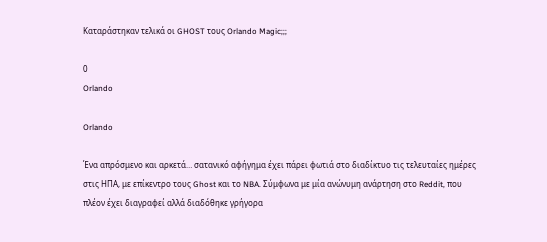Καταράστηκαν τελικά οι GHOST τους Orlando Magic;;;

0
Orlando

Orlando

Ένα απρόσμενο και αρκετά… σατανικό αφήγημα έχει πάρει φωτιά στο διαδίκτυο τις τελευταίες ημέρες στις ΗΠΑ, με επίκεντρο τους Ghost και το NBA. Σύμφωνα με μία ανώνυμη ανάρτηση στο Reddit, που πλέον έχει διαγραφεί αλλά διαδόθηκε γρήγορα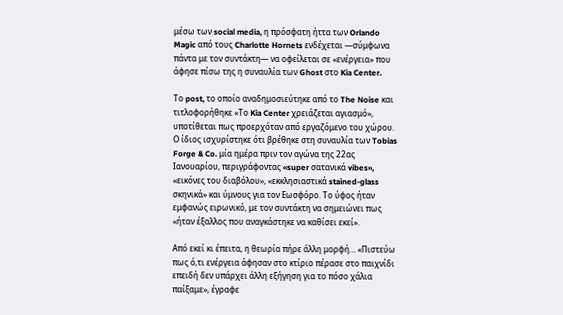μέσω των social media, η πρόσφατη ήττα των Orlando Magic από τους Charlotte Hornets ενδέχεται —σύμφωνα πάντα με τον συντάκτη— να οφείλεται σε «ενέργεια» που άφησε πίσω της η συναυλία των Ghost στο Kia Center.

Το post, το οποίο αναδημοσιεύτηκε από το The Noise και τιτλοφορήθηκε «Το Kia Center χρειάζεται αγιασμό», υποτίθεται πως προερχόταν από εργαζόμενο του χώρου. Ο ίδιος ισχυρίστηκε ότι βρέθηκε στη συναυλία των Tobias Forge & Co. μία ημέρα πριν τον αγώνα της 22ας Ιανουαρίου, περιγράφοντας «super σατανικά vibes», «εικόνες του διαβόλου», «εκκλησιαστικά stained-glass σκηνικά» και ύμνους για τον Εωσφόρο. Το ύφος ήταν εμφανώς ειρωνικό, με τον συντάκτη να σημειώνει πως «ήταν έξαλλος που αναγκάστηκε να καθίσει εκεί».

Από εκεί κι έπειτα, η θεωρία πήρε άλλη μορφή… «Πιστεύω πως ό,τι ενέργεια άφησαν στο κτίριο πέρασε στο παιχνίδι επειδή δεν υπάρχει άλλη εξήγηση για το πόσο χάλια παίξαμε», έγραφε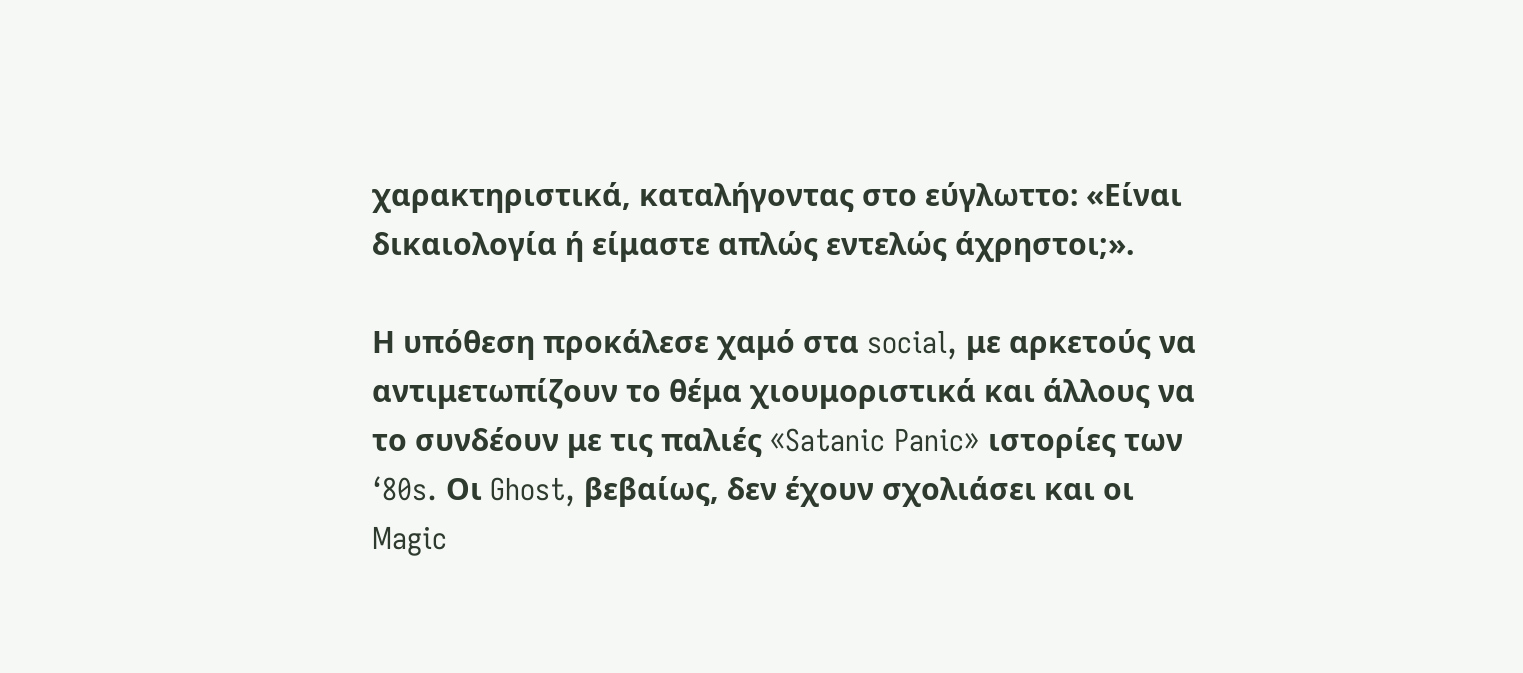χαρακτηριστικά, καταλήγοντας στο εύγλωττο: «Είναι δικαιολογία ή είμαστε απλώς εντελώς άχρηστοι;».

Η υπόθεση προκάλεσε χαμό στα social, με αρκετούς να αντιμετωπίζουν το θέμα χιουμοριστικά και άλλους να το συνδέουν με τις παλιές «Satanic Panic» ιστορίες των ‘80s. Οι Ghost, βεβαίως, δεν έχουν σχολιάσει και οι Magic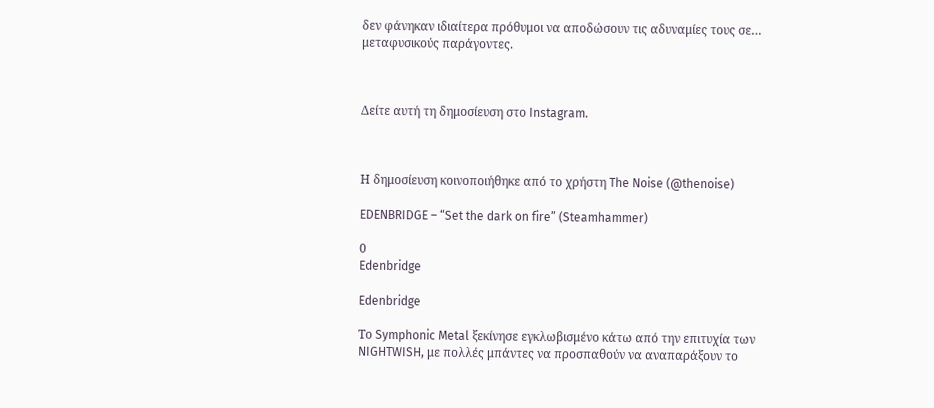δεν φάνηκαν ιδιαίτερα πρόθυμοι να αποδώσουν τις αδυναμίες τους σε… μεταφυσικούς παράγοντες.



Δείτε αυτή τη δημοσίευση στο Instagram.



Η δημοσίευση κοινοποιήθηκε από το χρήστη The Noise (@thenoise)

EDENBRIDGE – “Set the dark on fire” (Steamhammer)

0
Edenbridge

Edenbridge

Το Symphonic Metal ξεκίνησε εγκλωβισμένο κάτω από την επιτυχία των NIGHTWISH, με πολλές μπάντες να προσπαθούν να αναπαράξουν το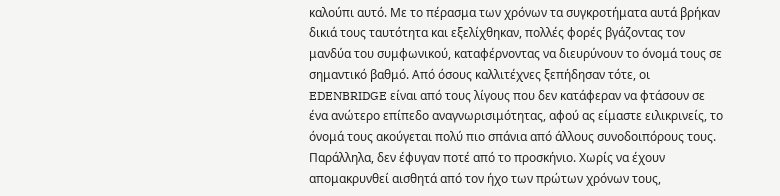καλούπι αυτό. Με το πέρασμα των χρόνων τα συγκροτήματα αυτά βρήκαν δικιά τους ταυτότητα και εξελίχθηκαν, πολλές φορές βγάζοντας τον μανδύα του συμφωνικού, καταφέρνοντας να διευρύνουν το όνομά τους σε σημαντικό βαθμό. Από όσους καλλιτέχνες ξεπήδησαν τότε, οι EDENBRIDGE είναι από τους λίγους που δεν κατάφεραν να φτάσουν σε ένα ανώτερο επίπεδο αναγνωρισιμότητας, αφού ας είμαστε ειλικρινείς, το όνομά τους ακούγεται πολύ πιο σπάνια από άλλους συνοδοιπόρους τους. Παράλληλα, δεν έφυγαν ποτέ από το προσκήνιο. Χωρίς να έχουν απομακρυνθεί αισθητά από τον ήχο των πρώτων χρόνων τους,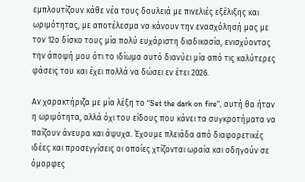εμπλουτίζουν κάθε νέα τους δουλειά με πινελιές εξέλιξης και ωριμότητας, με αποτέλεσμα να κάνουν την ενασχόλησή μας με τον 12ο δίσκο τους μία πολύ ευχάριστη διαδικασία, ενισχύοντας την άποψή μου ότι το ιδίωμα αυτό διανύει μία από τις καλύτερες φάσεις του και έχει πολλά να δώσει εν έτει 2026.

Αν χαρακτήριζα με μία λέξη το “Set the dark on fire”, αυτή θα ήταν η ωριμότητα, αλλά όχι του είδους που κάνει τα συγκροτήματα να παίζουν άνευρα και άψυχα. Έχουμε πλειάδα από διαφορετικές ιδέες και προσεγγίσεις οι οποίες χτίζονται ωραία και οδηγούν σε όμορφες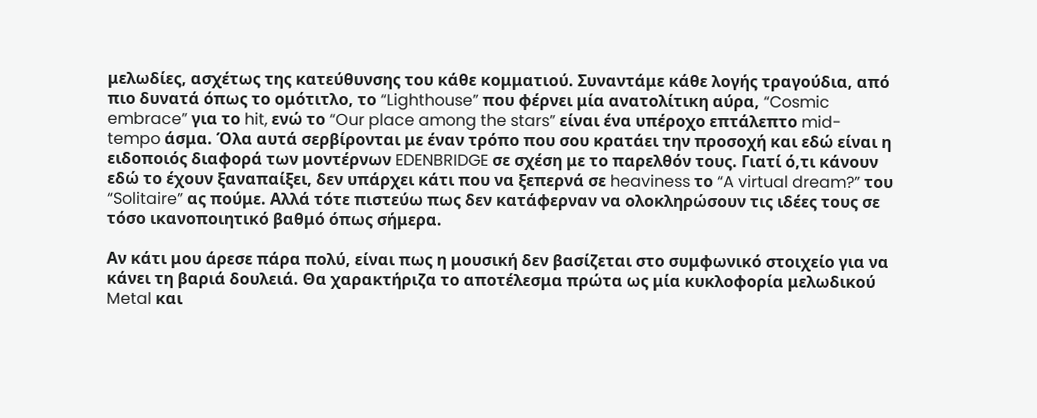μελωδίες, ασχέτως της κατεύθυνσης του κάθε κομματιού. Συναντάμε κάθε λογής τραγούδια, από πιο δυνατά όπως το ομότιτλο, το “Lighthouse” που φέρνει μία ανατολίτικη αύρα, “Cosmic embrace” για το hit, ενώ το “Our place among the stars” είναι ένα υπέροχο επτάλεπτο mid-tempo άσμα. Όλα αυτά σερβίρονται με έναν τρόπο που σου κρατάει την προσοχή και εδώ είναι η ειδοποιός διαφορά των μοντέρνων EDENBRIDGE σε σχέση με το παρελθόν τους. Γιατί ό,τι κάνουν εδώ το έχουν ξαναπαίξει, δεν υπάρχει κάτι που να ξεπερνά σε heaviness το “A virtual dream?” του “Solitaire” ας πούμε. Αλλά τότε πιστεύω πως δεν κατάφερναν να ολοκληρώσουν τις ιδέες τους σε τόσο ικανοποιητικό βαθμό όπως σήμερα.

Αν κάτι μου άρεσε πάρα πολύ, είναι πως η μουσική δεν βασίζεται στο συμφωνικό στοιχείο για να κάνει τη βαριά δουλειά. Θα χαρακτήριζα το αποτέλεσμα πρώτα ως μία κυκλοφορία μελωδικού Metal και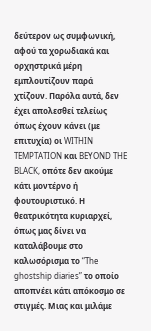δεύτερον ως συμφωνική, αφού τα χορωδιακά και ορχηστρικά μέρη εμπλουτίζουν παρά χτίζουν. Παρόλα αυτά, δεν έχει απολεσθεί τελείως όπως έχουν κάνει (με επιτυχία) οι WITHIN TEMPTATION και BEYOND THE BLACK, οπότε δεν ακούμε κάτι μοντέρνο ή φουτουριστικό. Η θεατρικότητα κυριαρχεί, όπως μας δίνει να καταλάβουμε στο καλωσόρισμα το “The ghostship diaries” το οποίο αποπνέει κάτι απόκοσμο σε στιγμές. Μιας και μιλάμε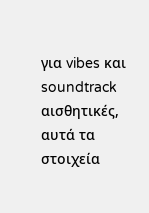για vibes και soundtrack αισθητικές, αυτά τα στοιχεία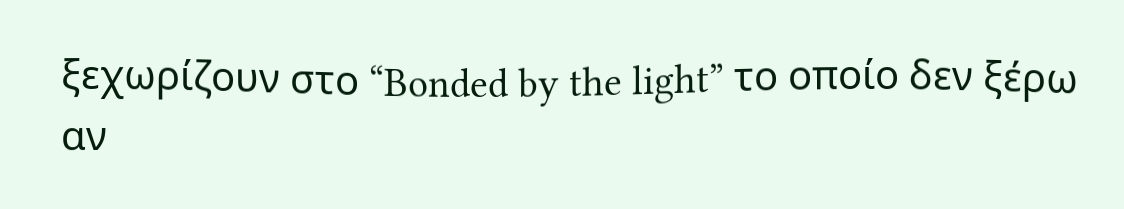ξεχωρίζουν στο “Bonded by the light” το οποίο δεν ξέρω αν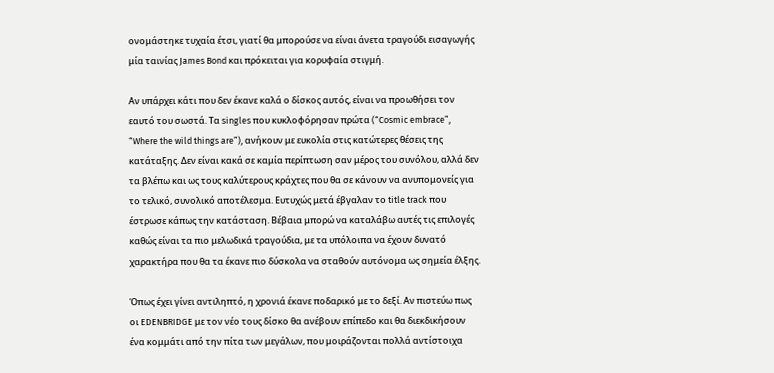ονομάστηκε τυχαία έτσι, γιατί θα μπορούσε να είναι άνετα τραγούδι εισαγωγής μία ταινίας James Bond και πρόκειται για κορυφαία στιγμή.

Αν υπάρχει κάτι που δεν έκανε καλά ο δίσκος αυτός, είναι να προωθήσει τον εαυτό του σωστά. Τα singles που κυκλοφόρησαν πρώτα (“Cosmic embrace”, “Where the wild things are”), ανήκουν με ευκολία στις κατώτερες θέσεις της κατάταξης. Δεν είναι κακά σε καμία περίπτωση σαν μέρος του συνόλου, αλλά δεν τα βλέπω και ως τους καλύτερους κράχτες που θα σε κάνουν να ανυπομονείς για το τελικό, συνολικό αποτέλεσμα. Ευτυχώς μετά έβγαλαν το title track που έστρωσε κάπως την κατάσταση. Βέβαια μπορώ να καταλάβω αυτές τις επιλογές καθώς είναι τα πιο μελωδικά τραγούδια, με τα υπόλοιπα να έχουν δυνατό χαρακτήρα που θα τα έκανε πιο δύσκολα να σταθούν αυτόνομα ως σημεία έλξης.

Όπως έχει γίνει αντιληπτό, η χρονιά έκανε ποδαρικό με το δεξί. Αν πιστεύω πως οι EDENBRIDGE με τον νέο τους δίσκο θα ανέβουν επίπεδο και θα διεκδικήσουν ένα κομμάτι από την πίτα των μεγάλων, που μοιράζονται πολλά αντίστοιχα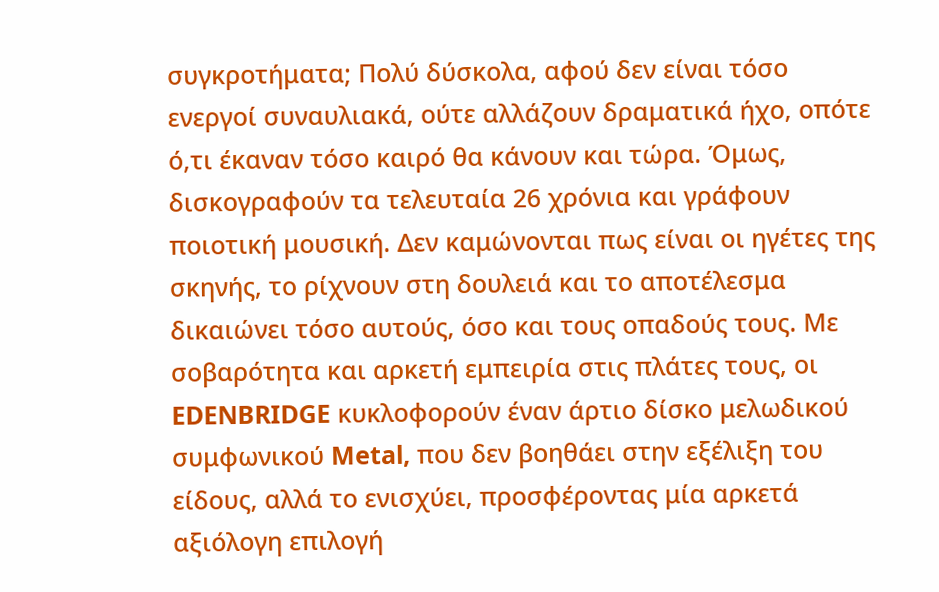συγκροτήματα; Πολύ δύσκολα, αφού δεν είναι τόσο ενεργοί συναυλιακά, ούτε αλλάζουν δραματικά ήχο, οπότε ό,τι έκαναν τόσο καιρό θα κάνουν και τώρα. Όμως, δισκογραφούν τα τελευταία 26 χρόνια και γράφουν ποιοτική μουσική. Δεν καμώνονται πως είναι οι ηγέτες της σκηνής, το ρίχνουν στη δουλειά και το αποτέλεσμα δικαιώνει τόσο αυτούς, όσο και τους οπαδούς τους. Με σοβαρότητα και αρκετή εμπειρία στις πλάτες τους, οι EDENBRIDGE κυκλοφορούν έναν άρτιο δίσκο μελωδικού συμφωνικού Metal, που δεν βοηθάει στην εξέλιξη του είδους, αλλά το ενισχύει, προσφέροντας μία αρκετά αξιόλογη επιλογή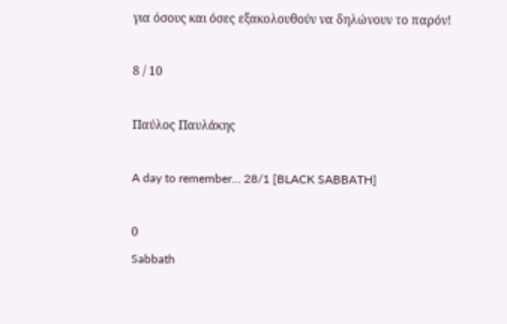για όσους και όσες εξακολουθούν να δηλώνουν το παρόν!

8 / 10

Παύλος Παυλάκης

A day to remember… 28/1 [BLACK SABBATH]

0
Sabbath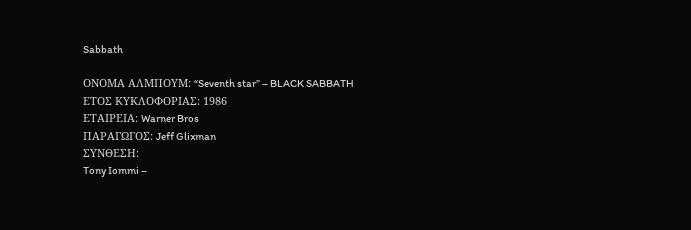Sabbath

ΟΝΟΜΑ ΑΛΜΠΟΥΜ: “Seventh star” – BLACK SABBATH
ΕΤΟΣ ΚΥΚΛΟΦΟΡΙΑΣ: 1986
ΕΤΑΙΡΕΙΑ: Warner Bros
ΠΑΡΑΓΩΓΟΣ: Jeff Glixman
ΣΥΝΘΕΣΗ:
Tony Iommi –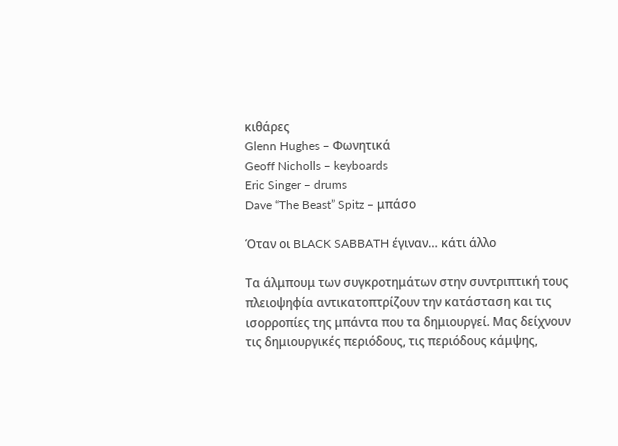κιθάρες
Glenn Hughes – Φωνητικά
Geoff Nicholls – keyboards
Eric Singer – drums
Dave “The Beast” Spitz – μπάσο

Όταν οι BLACK SABBATH έγιναν… κάτι άλλο

Τα άλμπουμ των συγκροτημάτων στην συντριπτική τους πλειοψηφία αντικατοπτρίζουν την κατάσταση και τις ισορροπίες της μπάντα που τα δημιουργεί. Μας δείχνουν τις δημιουργικές περιόδους, τις περιόδους κάμψης,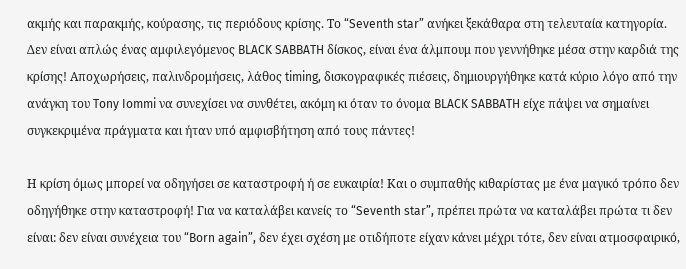ακμής και παρακμής, κούρασης, τις περιόδους κρίσης. Το “Seventh star” ανήκει ξεκάθαρα στη τελευταία κατηγορία. Δεν είναι απλώς ένας αμφιλεγόμενος BLACK SABBATH δίσκος, είναι ένα άλμπουμ που γεννήθηκε μέσα στην καρδιά της κρίσης! Αποχωρήσεις, παλινδρομήσεις, λάθος timing, δισκογραφικές πιέσεις, δημιουργήθηκε κατά κύριο λόγο από την ανάγκη του Tony Iommi να συνεχίσει να συνθέτει, ακόμη κι όταν το όνομα BLACK SABBATH είχε πάψει να σημαίνει συγκεκριμένα πράγματα και ήταν υπό αμφισβήτηση από τους πάντες!

Η κρίση όμως μπορεί να οδηγήσει σε καταστροφή ή σε ευκαιρία! Και ο συμπαθής κιθαρίστας με ένα μαγικό τρόπο δεν οδηγήθηκε στην καταστροφή! Για να καταλάβει κανείς το “Seventh star”, πρέπει πρώτα να καταλάβει πρώτα τι δεν είναι: δεν είναι συνέχεια του “Born again”, δεν έχει σχέση με οτιδήποτε είχαν κάνει μέχρι τότε, δεν είναι ατμοσφαιρικό,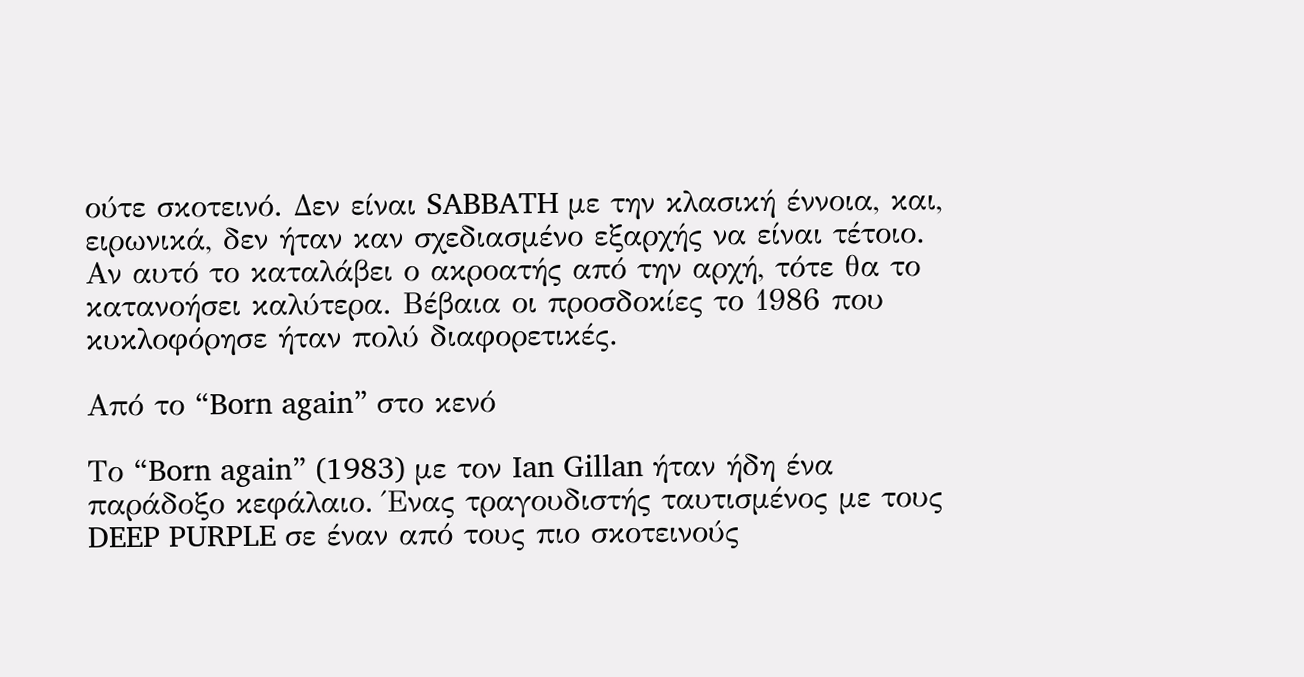ούτε σκοτεινό. Δεν είναι SABBATH με την κλασική έννοια, και, ειρωνικά, δεν ήταν καν σχεδιασμένο εξαρχής να είναι τέτοιο. Αν αυτό το καταλάβει ο ακροατής από την αρχή, τότε θα το κατανοήσει καλύτερα. Βέβαια οι προσδοκίες το 1986 που κυκλοφόρησε ήταν πολύ διαφορετικές.

Από το “Born again” στο κενό

Το “Born again” (1983) με τον Ian Gillan ήταν ήδη ένα παράδοξο κεφάλαιο. Ένας τραγουδιστής ταυτισμένος με τους DEEP PURPLE σε έναν από τους πιο σκοτεινούς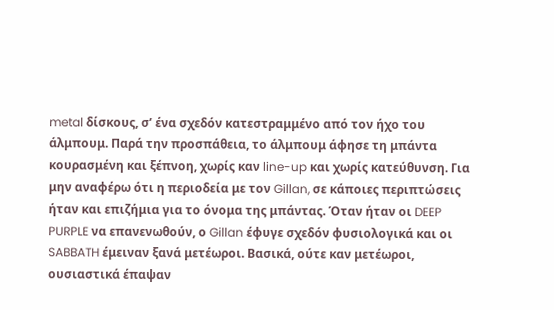metal δίσκους, σ’ ένα σχεδόν κατεστραμμένο από τον ήχο του άλμπουμ. Παρά την προσπάθεια, το άλμπουμ άφησε τη μπάντα κουρασμένη και ξέπνοη, χωρίς καν line-up και χωρίς κατεύθυνση. Για μην αναφέρω ότι η περιοδεία με τον Gillan, σε κάποιες περιπτώσεις ήταν και επιζήμια για το όνομα της μπάντας. Όταν ήταν οι DEEP PURPLE να επανενωθούν, ο Gillan έφυγε σχεδόν φυσιολογικά και οι SABBATH έμειναν ξανά μετέωροι. Βασικά, ούτε καν μετέωροι, ουσιαστικά έπαψαν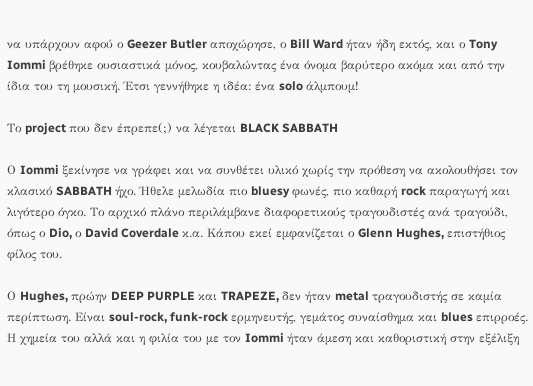να υπάρχουν αφού ο Geezer Butler αποχώρησε, ο Bill Ward ήταν ήδη εκτός, και ο Tony Iommi βρέθηκε ουσιαστικά μόνος, κουβαλώντας ένα όνομα βαρύτερο ακόμα και από την ίδια του τη μουσική. Έτσι γεννήθηκε η ιδέα: ένα solo άλμπουμ!

Το project που δεν έπρεπε(;) να λέγεται BLACK SABBATH

Ο Iommi ξεκίνησε να γράφει και να συνθέτει υλικό χωρίς την πρόθεση να ακολουθήσει τον κλασικό SABBATH ήχο. Ήθελε μελωδία πιο bluesy φωνές, πιο καθαρή rock παραγωγή και λιγότερο όγκο. Το αρχικό πλάνο περιλάμβανε διαφορετικούς τραγουδιστές ανά τραγούδι, όπως ο Dio, ο David Coverdale κ.α. Κάπου εκεί εμφανίζεται ο Glenn Hughes, επιστήθιος φίλος του.

Ο Hughes, πρώην DEEP PURPLE και TRAPEZE, δεν ήταν metal τραγουδιστής σε καμία περίπτωση. Είναι soul-rock, funk-rock ερμηνευτής, γεμάτος συναίσθημα και blues επιρροές. Η χημεία του αλλά και η φιλία του με τον Iommi ήταν άμεση και καθοριστική στην εξέλιξη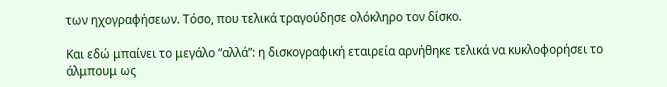των ηχογραφήσεων. Τόσο, που τελικά τραγούδησε ολόκληρο τον δίσκο.

Και εδώ μπαίνει το μεγάλο “αλλά”: η δισκογραφική εταιρεία αρνήθηκε τελικά να κυκλοφορήσει το άλμπουμ ως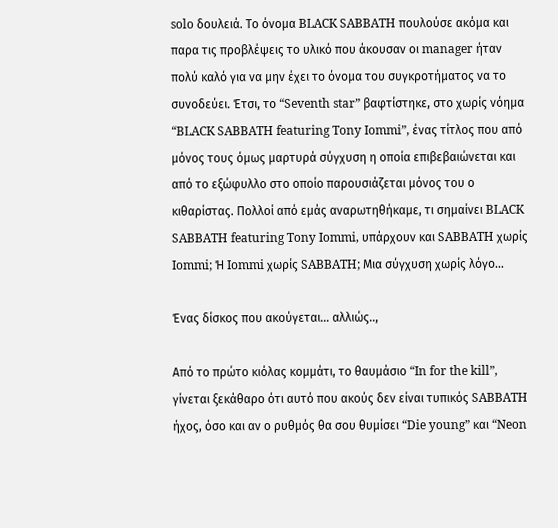solo δουλειά. Το όνομα BLACK SABBATH πουλούσε ακόμα και παρα τις προβλέψεις το υλικό που άκουσαν οι manager ήταν πολύ καλό για να μην έχει το όνομα του συγκροτήματος να το συνοδεύει. Έτσι, το “Seventh star” βαφτίστηκε, στο χωρίς νόημα “BLACK SABBATH featuring Tony Iommi”, ένας τίτλος που από μόνος τους όμως μαρτυρά σύγχυση η οποία επιβεβαιώνεται και από το εξώφυλλο στο οποίο παρουσιάζεται μόνος του ο κιθαρίστας. Πολλοί από εμάς αναρωτηθήκαμε, τι σημαίνει BLACK SABBATH featuring Tony Iommi, υπάρχουν και SABBATH χωρίς Iommi; Ή Iommi χωρίς SABBATH; Μια σύγχυση χωρίς λόγο…

Ένας δίσκος που ακούγεται… αλλιώς..,

Από το πρώτο κιόλας κομμάτι, το θαυμάσιο “In for the kill”, γίνεται ξεκάθαρο ότι αυτό που ακούς δεν είναι τυπικός SABBATH ήχος, όσο και αν ο ρυθμός θα σου θυμίσει “Die young” και “Neon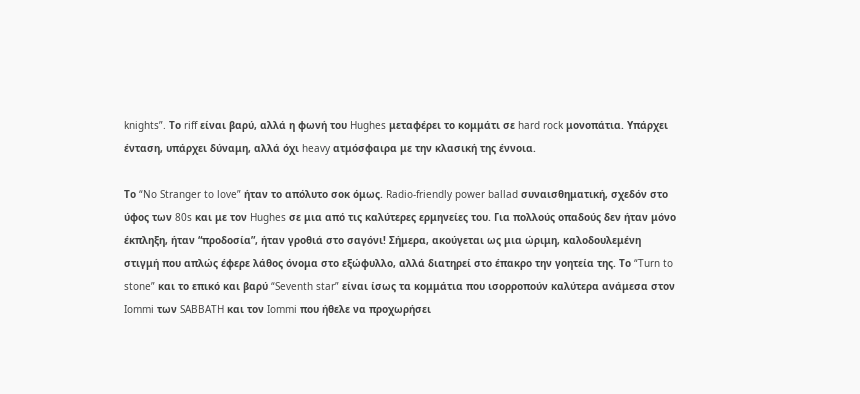knights”. Το riff είναι βαρύ, αλλά η φωνή του Hughes μεταφέρει το κομμάτι σε hard rock μονοπάτια. Υπάρχει ένταση, υπάρχει δύναμη, αλλά όχι heavy ατμόσφαιρα με την κλασική της έννοια.

Το “No Stranger to love” ήταν το απόλυτο σοκ όμως. Radio-friendly power ballad συναισθηματική, σχεδόν στο ύφος των 80s και με τον Hughes σε μια από τις καλύτερες ερμηνείες του. Για πολλούς οπαδούς δεν ήταν μόνο έκπληξη, ήταν “προδοσία”, ήταν γροθιά στο σαγόνι! Σήμερα, ακούγεται ως μια ώριμη, καλοδουλεμένη στιγμή που απλώς έφερε λάθος όνομα στο εξώφυλλο, αλλά διατηρεί στο έπακρο την γοητεία της. Το “Turn to stone” και το επικό και βαρύ “Seventh star” είναι ίσως τα κομμάτια που ισορροπούν καλύτερα ανάμεσα στον Iommi των SABBATH και τον Iommi που ήθελε να προχωρήσει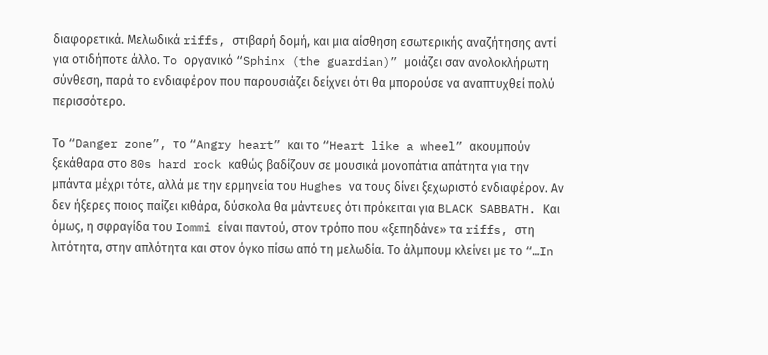διαφορετικά. Μελωδικά riffs, στιβαρή δομή, και μια αίσθηση εσωτερικής αναζήτησης αντί για οτιδήποτε άλλο. To οργανικό “Sphinx (the guardian)” μοιάζει σαν ανολοκλήρωτη σύνθεση, παρά το ενδιαφέρον που παρουσιάζει δείχνει ότι θα μπορούσε να αναπτυχθεί πολύ περισσότερο.

Το “Danger zone”, το “Angry heart” και το “Heart like a wheel” ακουμπούν ξεκάθαρα στο 80s hard rock καθώς βαδίζουν σε μουσικά μονοπάτια απάτητα για την μπάντα μέχρι τότε, αλλά με την ερμηνεία του Hughes να τους δίνει ξεχωριστό ενδιαφέρον. Αν δεν ήξερες ποιος παίζει κιθάρα, δύσκολα θα μάντευες ότι πρόκειται για BLACK SABBATH. Και όμως, η σφραγίδα του Iommi είναι παντού, στον τρόπο που «ξεπηδάνε» τα riffs, στη λιτότητα, στην απλότητα και στον όγκο πίσω από τη μελωδία. Το άλμπουμ κλείνει με το “…In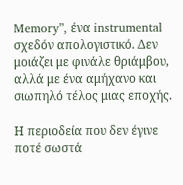Memory”, ένα instrumental σχεδόν απολογιστικό. Δεν μοιάζει με φινάλε θριάμβου, αλλά με ένα αμήχανο και σιωπηλό τέλος μιας εποχής.

Η περιοδεία που δεν έγινε ποτέ σωστά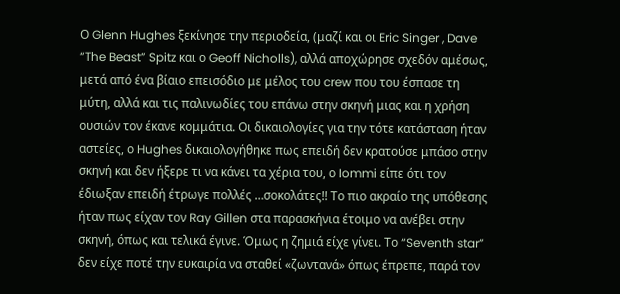Ο Glenn Hughes ξεκίνησε την περιοδεία, (μαζί και οι Eric Singer , Dave “The Beast” Spitz και ο Geoff Nicholls), αλλά αποχώρησε σχεδόν αμέσως, μετά από ένα βίαιο επεισόδιο με μέλος του crew που του έσπασε τη μύτη, αλλά και τις παλινωδίες του επάνω στην σκηνή μιας και η χρήση ουσιών τον έκανε κομμάτια. Οι δικαιολογίες για την τότε κατάσταση ήταν αστείες, ο Hughes δικαιολογήθηκε πως επειδή δεν κρατούσε μπάσο στην σκηνή και δεν ήξερε τι να κάνει τα χέρια του, ο Iommi είπε ότι τον έδιωξαν επειδή έτρωγε πολλές …σοκολάτες!! Το πιο ακραίο της υπόθεσης ήταν πως είχαν τον Ray Gillen στα παρασκήνια έτοιμο να ανέβει στην σκηνή, όπως και τελικά έγινε. Όμως η ζημιά είχε γίνει. Το “Seventh star” δεν είχε ποτέ την ευκαιρία να σταθεί «ζωντανά» όπως έπρεπε, παρά τον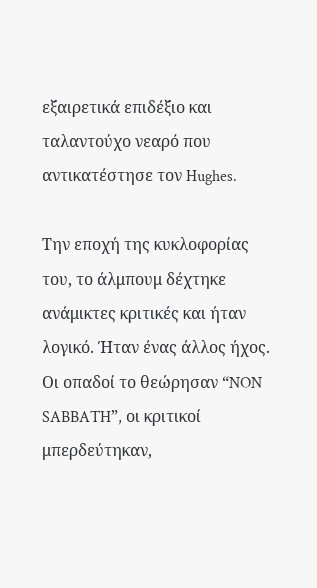εξαιρετικά επιδέξιο και ταλαντούχο νεαρό που αντικατέστησε τον Hughes.

Την εποχή της κυκλοφορίας του, το άλμπουμ δέχτηκε ανάμικτες κριτικές και ήταν λογικό. Ήταν ένας άλλος ήχος. Οι οπαδοί το θεώρησαν “NON SABBATH”, οι κριτικοί μπερδεύτηκαν,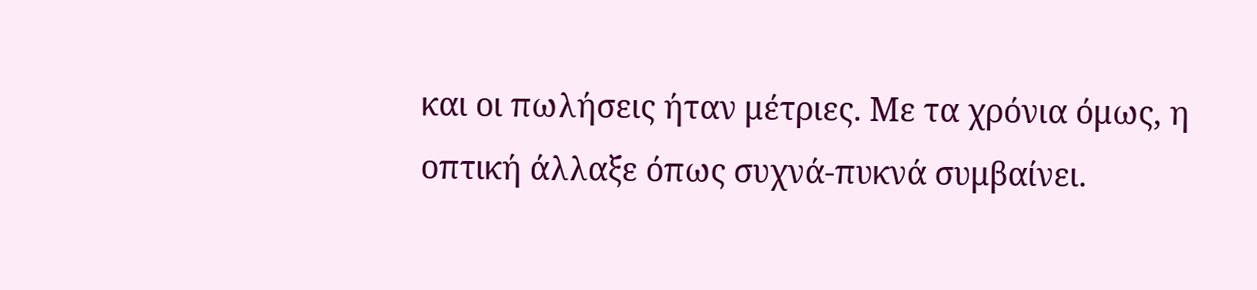και οι πωλήσεις ήταν μέτριες. Με τα χρόνια όμως, η οπτική άλλαξε όπως συχνά-πυκνά συμβαίνει.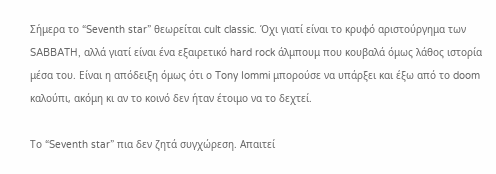Σήμερα το “Seventh star” θεωρείται cult classic. Όχι γιατί είναι το κρυφό αριστούργημα των SABBATH, αλλά γιατί είναι ένα εξαιρετικό hard rock άλμπουμ που κουβαλά όμως λάθος ιστορία μέσα του. Είναι η απόδειξη όμως ότι ο Tony Iommi μπορούσε να υπάρξει και έξω από το doom καλούπι, ακόμη κι αν το κοινό δεν ήταν έτοιμο να το δεχτεί.

Το “Seventh star” πια δεν ζητά συγχώρεση. Απαιτεί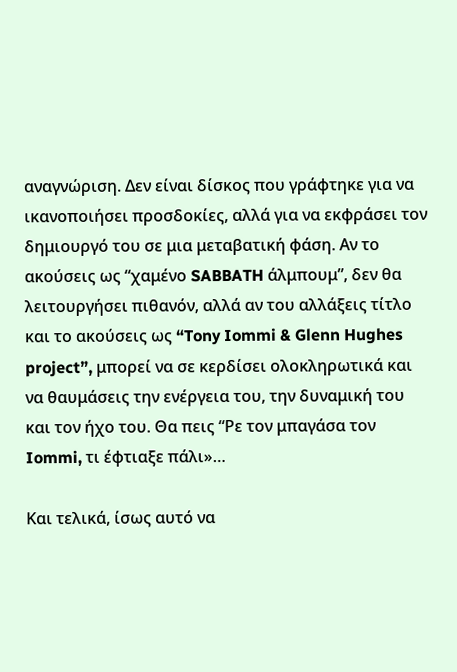αναγνώριση. Δεν είναι δίσκος που γράφτηκε για να ικανοποιήσει προσδοκίες, αλλά για να εκφράσει τον δημιουργό του σε μια μεταβατική φάση. Αν το ακούσεις ως “χαμένο SABBATH άλμπουμ”, δεν θα λειτουργήσει πιθανόν, αλλά αν του αλλάξεις τίτλο και το ακούσεις ως “Tony Iommi & Glenn Hughes project”, μπορεί να σε κερδίσει ολοκληρωτικά και να θαυμάσεις την ενέργεια του, την δυναμική του και τον ήχο του. Θα πεις “Ρε τον μπαγάσα τον Iommi, τι έφτιαξε πάλι»…

Και τελικά, ίσως αυτό να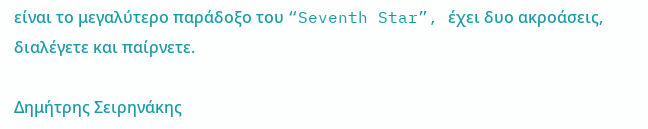είναι το μεγαλύτερο παράδοξο του “Seventh Star”, έχει δυο ακροάσεις, διαλέγετε και παίρνετε.

Δημήτρης Σειρηνάκης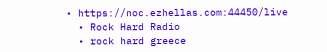• https://noc.ezhellas.com:44450/live
  • Rock Hard Radio
  • rock hard greece